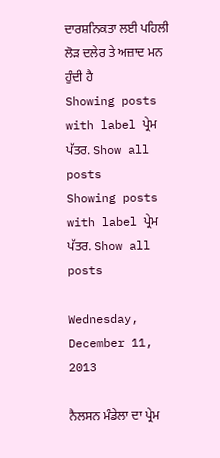ਦਾਰਸ਼ਨਿਕਤਾ ਲਈ ਪਹਿਲੀ ਲੋੜ ਦਲੇਰ ਤੇ ਅਜ਼ਾਦ ਮਨ ਹੁੰਦੀ ਹੈ
Showing posts with label ਪ੍ਰੇਮ ਪੱਤਰ. Show all posts
Showing posts with label ਪ੍ਰੇਮ ਪੱਤਰ. Show all posts

Wednesday, December 11, 2013

ਨੈਲਸਨ ਮੰਡੇਲਾ ਦਾ ਪ੍ਰੇਮ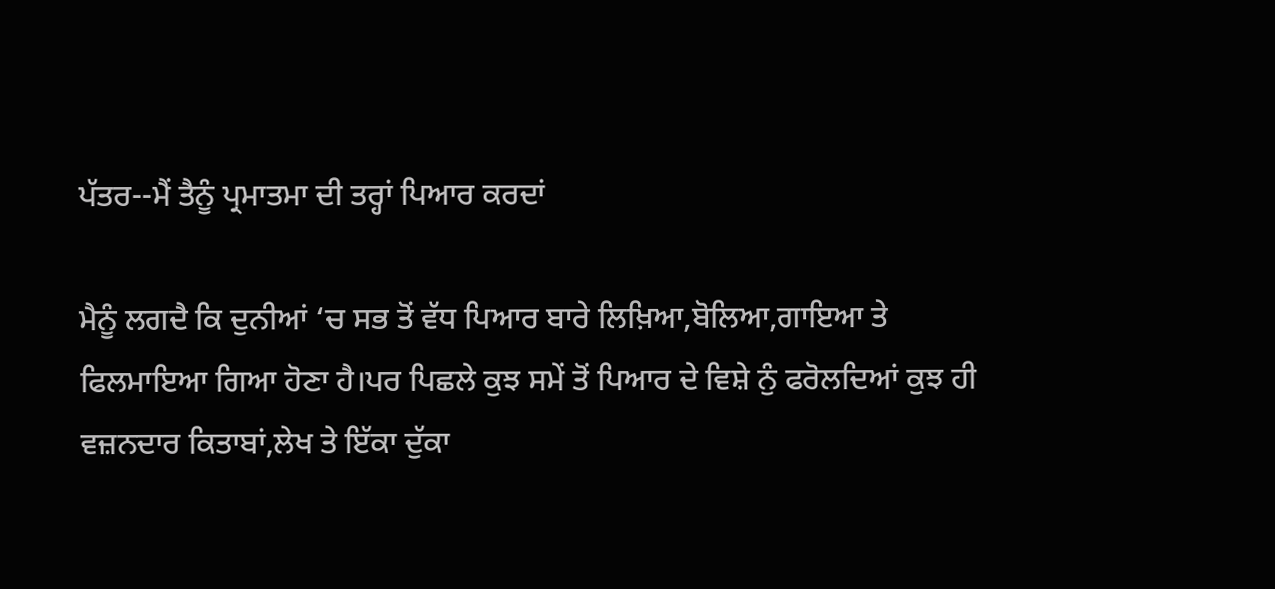ਪੱਤਰ--ਮੈਂ ਤੈਨੂੰ ਪ੍ਰਮਾਤਮਾ ਦੀ ਤਰ੍ਹਾਂ ਪਿਆਰ ਕਰਦਾਂ

ਮੈਨੂੰ ਲਗਦੈ ਕਿ ਦੁਨੀਆਂ ‘ਚ ਸਭ ਤੋਂ ਵੱਧ ਪਿਆਰ ਬਾਰੇ ਲਿਖ਼ਿਆ,ਬੋਲਿਆ,ਗਾਇਆ ਤੇ ਫਿਲਮਾਇਆ ਗਿਆ ਹੋਣਾ ਹੈ।ਪਰ ਪਿਛਲੇ ਕੁਝ ਸਮੇਂ ਤੋਂ ਪਿਆਰ ਦੇ ਵਿਸ਼ੇ ਨੁੰ ਫਰੋਲਦਿਆਂ ਕੁਝ ਹੀ ਵਜ਼ਨਦਾਰ ਕਿਤਾਬਾਂ,ਲੇਖ ਤੇ ਇੱਕਾ ਦੁੱਕਾ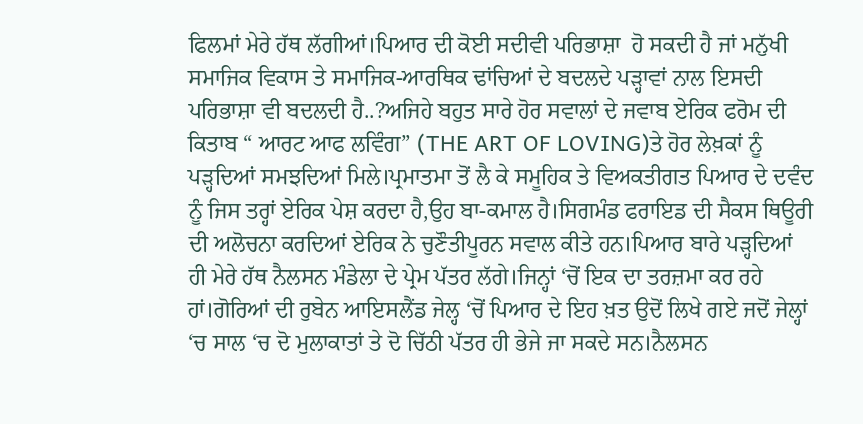ਫਿਲਮਾਂ ਮੇਰੇ ਹੱਥ ਲੱਗੀਆਂ।ਪਿਆਰ ਦੀ ਕੋਈ ਸਦੀਵੀ ਪਰਿਭਾਸ਼ਾ  ਹੋ ਸਕਦੀ ਹੈ ਜਾਂ ਮਨੁੱਖੀ ਸਮਾਜਿਕ ਵਿਕਾਸ ਤੇ ਸਮਾਜਿਕ-ਆਰਥਿਕ ਢਾਂਚਿਆਂ ਦੇ ਬਦਲਦੇ ਪੜ੍ਹਾਵਾਂ ਨਾਲ ਇਸਦੀ ਪਰਿਭਾਸ਼ਾ ਵੀ ਬਦਲਦੀ ਹੈ..?ਅਜਿਹੇ ਬਹੁਤ ਸਾਰੇ ਹੋਰ ਸਵਾਲਾਂ ਦੇ ਜਵਾਬ ਏਰਿਕ ਫਰੋਮ ਦੀ ਕਿਤਾਬ “ ਆਰਟ ਆਫ ਲਵਿੰਗ” (THE ART OF LOVING)ਤੇ ਹੋਰ ਲੇਖ਼ਕਾਂ ਨੂੰ ਪੜ੍ਹਦਿਆਂ ਸਮਝਦਿਆਂ ਮਿਲੇ।ਪ੍ਰਮਾਤਮਾ ਤੋਂ ਲੈ ਕੇ ਸਮੂਹਿਕ ਤੇ ਵਿਅਕਤੀਗਤ ਪਿਆਰ ਦੇ ਦਵੰਦ ਨੂੰ ਜਿਸ ਤਰ੍ਹਾਂ ਏਰਿਕ ਪੇਸ਼ ਕਰਦਾ ਹੈ,ਉਹ ਬਾ-ਕਮਾਲ ਹੈ।ਸਿਗਮੰਡ ਫਰਾਇਡ ਦੀ ਸੈਕਸ ਥਿਊਰੀ ਦੀ ਅਲੋਚਨਾ ਕਰਦਿਆਂ ਏਰਿਕ ਨੇ ਚੁਣੌਤੀਪੂਰਨ ਸਵਾਲ ਕੀਤੇ ਹਨ।ਪਿਆਰ ਬਾਰੇ ਪੜ੍ਹਦਿਆਂ ਹੀ ਮੇਰੇ ਹੱਥ ਨੈਲਸਨ ਮੰਡੇਲਾ ਦੇ ਪ੍ਰੇਮ ਪੱਤਰ ਲੱਗੇ।ਜਿਨ੍ਹਾਂ ‘ਚੋਂ ਇਕ ਦਾ ਤਰਜ਼ਮਾ ਕਰ ਰਹੇ ਹਾਂ।ਗੋਰਿਆਂ ਦੀ ਰੁਬੇਨ ਆਇਸਲੈਂਡ ਜੇਲ੍ਹ ‘ਚੋਂ ਪਿਆਰ ਦੇ ਇਹ ਖ਼ਤ ਉਦੋਂ ਲਿਖੇ ਗਏ ਜਦੋਂ ਜੇਲ੍ਹਾਂ ‘ਚ ਸਾਲ ‘ਚ ਦੋ ਮੁਲਾਕਾਤਾਂ ਤੇ ਦੋ ਚਿੱਠੀ ਪੱਤਰ ਹੀ ਭੇਜੇ ਜਾ ਸਕਦੇ ਸਨ।ਨੈਲਸਨ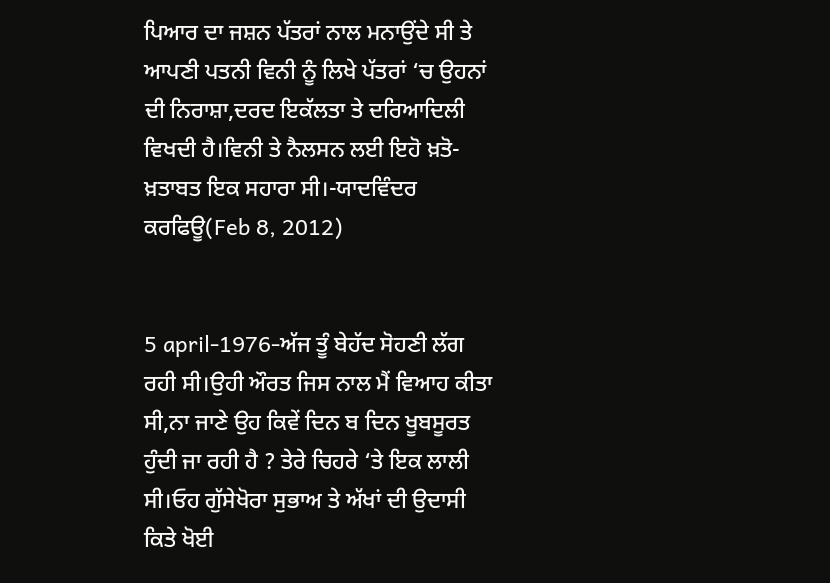ਪਿਆਰ ਦਾ ਜਸ਼ਨ ਪੱਤਰਾਂ ਨਾਲ ਮਨਾਉਂਦੇ ਸੀ ਤੇ ਆਪਣੀ ਪਤਨੀ ਵਿਨੀ ਨੂੰ ਲਿਖੇ ਪੱਤਰਾਂ ‘ਚ ਉਹਨਾਂ ਦੀ ਨਿਰਾਸ਼ਾ,ਦਰਦ ਇਕੱਲਤਾ ਤੇ ਦਰਿਆਦਿਲੀ ਵਿਖਦੀ ਹੈ।ਵਿਨੀ ਤੇ ਨੈਲਸਨ ਲਈ ਇਹੋ ਖ਼ਤੋ-ਖ਼ਤਾਬਤ ਇਕ ਸਹਾਰਾ ਸੀ।-ਯਾਦਵਿੰਦਰ ਕਰਫਿਊ(Feb 8, 2012)


5 april-1976-ਅੱਜ ਤੂੰ ਬੇਹੱਦ ਸੋਹਣੀ ਲੱਗ ਰਹੀ ਸੀ।ਉਹੀ ਔਰਤ ਜਿਸ ਨਾਲ ਮੈਂ ਵਿਆਹ ਕੀਤਾ ਸੀ,ਨਾ ਜਾਣੇ ਉਹ ਕਿਵੇਂ ਦਿਨ ਬ ਦਿਨ ਖੂਬਸੂਰਤ ਹੁੰਦੀ ਜਾ ਰਹੀ ਹੈ ? ਤੇਰੇ ਚਿਹਰੇ ‘ਤੇ ਇਕ ਲਾਲੀ ਸੀ।ਓਹ ਗੁੱਸੇਖੋਰਾ ਸੁਭਾਅ ਤੇ ਅੱਖਾਂ ਦੀ ਉਦਾਸੀ ਕਿਤੇ ਖੋਈ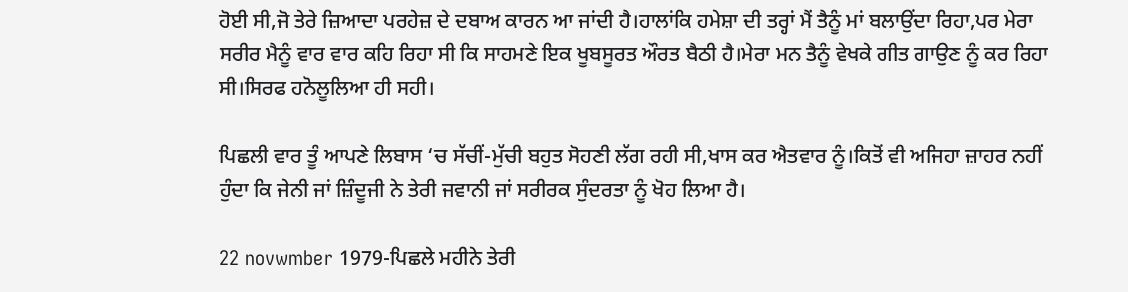ਹੋਈ ਸੀ,ਜੋ ਤੇਰੇ ਜ਼ਿਆਦਾ ਪਰਹੇਜ਼ ਦੇ ਦਬਾਅ ਕਾਰਨ ਆ ਜਾਂਦੀ ਹੈ।ਹਾਲਾਂਕਿ ਹਮੇਸ਼ਾ ਦੀ ਤਰ੍ਹਾਂ ਮੈਂ ਤੈਨੂੰ ਮਾਂ ਬਲਾਉਂਦਾ ਰਿਹਾ,ਪਰ ਮੇਰਾ ਸਰੀਰ ਮੈਨੂੰ ਵਾਰ ਵਾਰ ਕਹਿ ਰਿਹਾ ਸੀ ਕਿ ਸਾਹਮਣੇ ਇਕ ਖੂਬਸੂਰਤ ਔਰਤ ਬੈਠੀ ਹੈ।ਮੇਰਾ ਮਨ ਤੈਨੂੰ ਵੇਖਕੇ ਗੀਤ ਗਾਉਣ ਨੂੰ ਕਰ ਰਿਹਾ ਸੀ।ਸਿਰਫ ਹਨੋਲੂਲਿਆ ਹੀ ਸਹੀ।

ਪਿਛਲੀ ਵਾਰ ਤੂੰ ਆਪਣੇ ਲਿਬਾਸ ‘ਚ ਸੱਚੀਂ-ਮੁੱਚੀ ਬਹੁਤ ਸੋਹਣੀ ਲੱਗ ਰਹੀ ਸੀ,ਖਾਸ ਕਰ ਐਤਵਾਰ ਨੂੰ।ਕਿਤੋਂ ਵੀ ਅਜਿਹਾ ਜ਼ਾਹਰ ਨਹੀਂ ਹੁੰਦਾ ਕਿ ਜੇਨੀ ਜਾਂ ਜ਼ਿੰਦੂਜੀ ਨੇ ਤੇਰੀ ਜਵਾਨੀ ਜਾਂ ਸਰੀਰਕ ਸੁੰਦਰਤਾ ਨੂੰ ਖੋਹ ਲਿਆ ਹੈ।

22 novwmber 1979-ਪਿਛਲੇ ਮਹੀਨੇ ਤੇਰੀ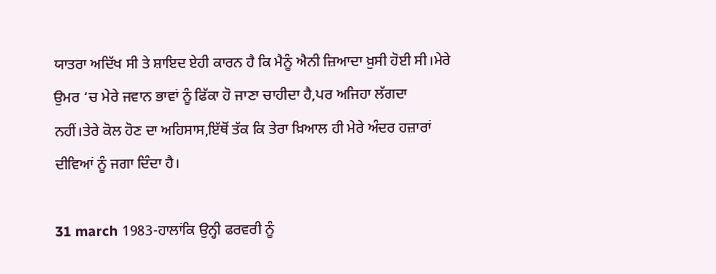ਯਾਤਰਾ ਅਦਿੱਖ ਸੀ ਤੇ ਸ਼ਾਇਦ ਏਹੀ ਕਾਰਨ ਹੈ ਕਿ ਮੈਨੂੰ ਐਨੀ ਜ਼ਿਆਦਾ ਖ਼ੁਸੀ ਹੋਈ ਸੀ।ਮੇਰੇ ਉਮਰ ‘ਚ ਮੇਰੇ ਜਵਾਨ ਭਾਵਾਂ ਨੂੰ ਫਿੱਕਾ ਹੋ ਜਾਣਾ ਚਾਹੀਦਾ ਹੈ,ਪਰ ਅਜਿਹਾ ਲੱਗਦਾ ਨਹੀਂ।ਤੇਰੇ ਕੋਲ ਹੋਣ ਦਾ ਅਹਿਸਾਸ,ਇੱਥੋਂ ਤੱਕ ਕਿ ਤੇਰਾ ਖ਼ਿਆਲ ਹੀ ਮੇਰੇ ਅੰਦਰ ਹਜ਼ਾਰਾਂ ਦੀਵਿਆਂ ਨੂੰ ਜਗਾ ਦਿੰਦਾ ਹੈ।

31 march 1983-ਹਾਲਾਂਕਿ ਉਨ੍ਹੀ ਫਰਵਰੀ ਨੂੰ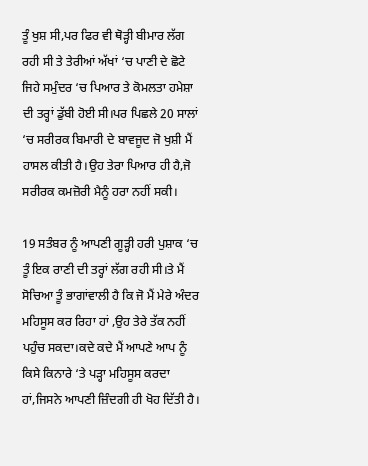ਤੂੰ ਖੁਸ਼ ਸੀ,ਪਰ ਫਿਰ ਵੀ ਥੋੜ੍ਹੀ ਬੀਮਾਰ ਲੱਗ ਰਹੀ ਸੀ ਤੇ ਤੇਰੀਆਂ ਅੱਖਾਂ ‘ਚ ਪਾਣੀ ਦੇ ਛੋਟੇ ਜਿਹੇ ਸਮੁੰਦਰ ‘ਚ ਪਿਆਰ ਤੇ ਕੋਮਲਤਾ ਹਮੇਸ਼ਾ ਦੀ ਤਰ੍ਹਾਂ ਡੁੱਬੀ ਹੋਈ ਸੀ।ਪਰ ਪਿਛਲੇ 20 ਸਾਲਾਂ ‘ਚ ਸਰੀਰਕ ਬਿਮਾਰੀ ਦੇ ਬਾਵਜੂਦ ਜੋ ਖੁਸ਼ੀ ਮੈਂ ਹਾਸਲ ਕੀਤੀ ਹੈ।ਉਹ ਤੇਰਾ ਪਿਆਰ ਹੀ ਹੈ,ਜੋ ਸਰੀਰਕ ਕਮਜ਼ੋਰੀ ਮੈਨੂੰ ਹਰਾ ਨਹੀਂ ਸਕੀ।

19 ਸਤੰਬਰ ਨੂੰ ਆਪਣੀ ਗੂੜ੍ਹੀ ਹਰੀ ਪੁਸ਼ਾਕ ‘ਚ ਤੂੰ ਇਕ ਰਾਣੀ ਦੀ ਤਰ੍ਹਾਂ ਲੱਗ ਰਹੀ ਸੀ।ਤੇ ਮੈਂ ਸੋਚਿਆ ਤੂੰ ਭਾਗਾਂਵਾਲੀ ਹੈ ਕਿ ਜੋ ਮੈਂ ਮੇਰੇ ਅੰਦਰ ਮਹਿਸੂਸ ਕਰ ਰਿਹਾ ਹਾਂ ,ਉਹ ਤੇਰੇ ਤੱਕ ਨਹੀਂ ਪਹੁੰਚ ਸਕਦਾ।ਕਦੇ ਕਦੇ ਮੈਂ ਆਪਣੇ ਆਪ ਨੂੰ ਕਿਸੇ ਕਿਨਾਰੇ ‘ਤੇ ਪੜ੍ਹਾ ਮਹਿਸੂਸ ਕਰਦਾ ਹਾਂ,ਜਿਸਨੇ ਆਪਣੀ ਜ਼ਿੰਦਗੀ ਹੀ ਖੋਹ ਦਿੱਤੀ ਹੈ।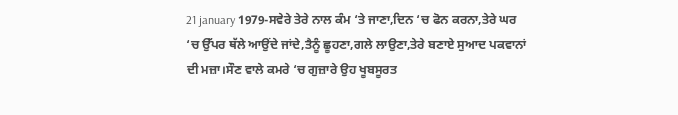21 january 1979-ਸਵੇਰੇ ਤੇਰੇ ਨਾਲ ਕੰਮ ‘ਤੇ ਜਾਣਾ,ਦਿਨ ‘ਚ ਫੋਨ ਕਰਨਾ,ਤੇਰੇ ਘਰ ‘ਚ ਉੱਪਰ ਥੱਲੇ ਆਉਂਦੇ ਜਾਂਦੇ,ਤੈਨੂੰ ਛੂਹਣਾ,ਗਲੇ ਲਾਉਣਾ,ਤੇਰੇ ਬਣਾਏ ਸੁਆਦ ਪਕਵਾਨਾਂ ਦੀ ਮਜ਼ਾ।ਸੌਣ ਵਾਲੇ ਕਮਰੇ ‘ਚ ਗੁਜ਼ਾਰੇ ਉਹ ਖੂਬਸੂਰਤ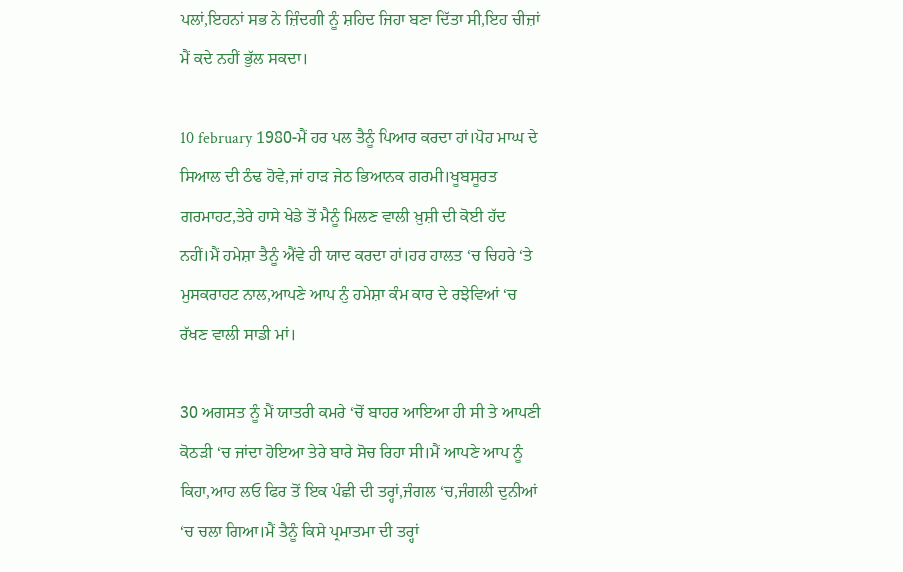ਪਲਾਂ,ਇਹਨਾਂ ਸਭ ਨੇ ਜ਼ਿੰਦਗੀ ਨੂੰ ਸ਼ਹਿਦ ਜਿਹਾ ਬਣਾ ਦਿੱਤਾ ਸੀ,ਇਹ ਚੀਜ਼ਾਂ ਮੈਂ ਕਦੇ ਨਹੀਂ ਭੁੱਲ ਸਕਦਾ।

10 february 1980-ਮੈਂ ਹਰ ਪਲ ਤੈਨੂੰ ਪਿਆਰ ਕਰਦਾ ਹਾਂ।ਪੋਹ ਮਾਘ ਦੇ ਸਿਆਲ ਦੀ ਠੰਢ ਹੋਵੇ,ਜਾਂ ਹਾੜ ਜੇਠ ਭਿਆਨਕ ਗਰਮੀ।ਖੂਬਸੂਰਤ ਗਰਮਾਹਟ,ਤੇਰੇ ਹਾਸੇ ਖੇਡੇ ਤੋਂ ਮੈਨੂੰ ਮਿਲਣ ਵਾਲੀ ਖ਼ੁਸ਼ੀ ਦੀ ਕੋਈ ਹੱਦ ਨਹੀਂ।ਮੈਂ ਹਮੇਸ਼ਾ ਤੈਨੂੰ ਐਂਵੇ ਹੀ ਯਾਦ ਕਰਦਾ ਹਾਂ।ਹਰ ਹਾਲਤ ‘ਚ ਚਿਹਰੇ ‘ਤੇ ਮੁਸਕਰਾਹਟ ਨਾਲ,ਆਪਣੇ ਆਪ ਨੁੰ ਹਮੇਸ਼ਾ ਕੰਮ ਕਾਰ ਦੇ ਰਝੇਵਿਆਂ ‘ਚ ਰੱਖਣ ਵਾਲੀ ਸਾਡੀ ਮਾਂ।

30 ਅਗਸਤ ਨੂੰ ਮੈਂ ਯਾਤਰੀ ਕਮਰੇ ‘ਚੋਂ ਬਾਹਰ ਆਇਆ ਹੀ ਸੀ ਤੇ ਆਪਣੀ ਕੋਠੜੀ ‘ਚ ਜਾਂਦਾ ਹੋਇਆ ਤੇਰੇ ਬਾਰੇ ਸੋਚ ਰਿਹਾ ਸੀ।ਮੈਂ ਆਪਣੇ ਆਪ ਨੂੰ ਕਿਹਾ,ਆਹ ਲਓ ਫਿਰ ਤੋਂ ਇਕ ਪੰਛੀ ਦੀ ਤਰ੍ਹਾਂ,ਜੰਗਲ ‘ਚ,ਜੰਗਲੀ ਦੁਨੀਆਂ ‘ਚ ਚਲਾ ਗਿਆ।ਮੈਂ ਤੈਨੂੰ ਕਿਸੇ ਪ੍ਰਮਾਤਮਾ ਦੀ ਤਰ੍ਹਾਂ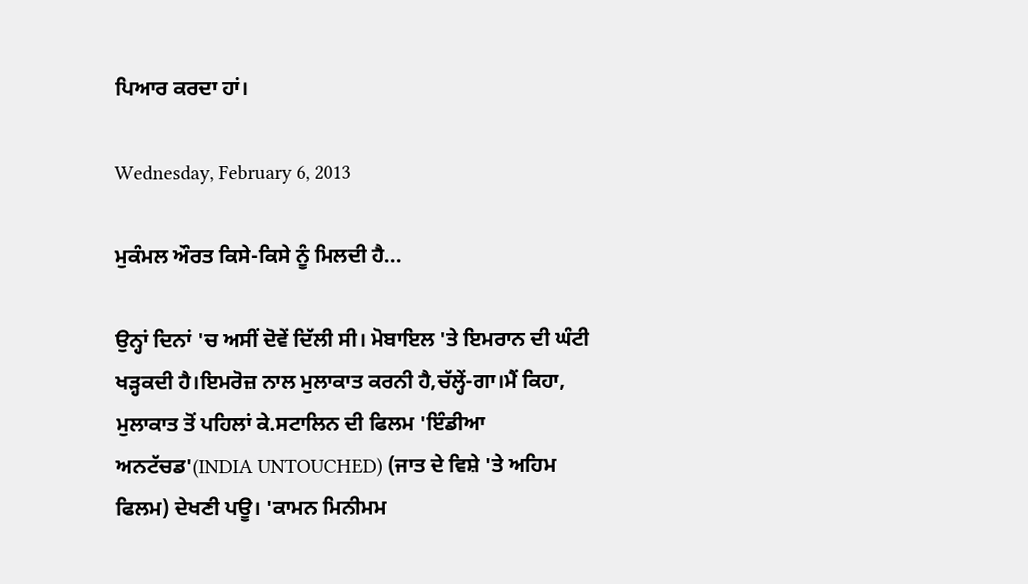ਪਿਆਰ ਕਰਦਾ ਹਾਂ।

Wednesday, February 6, 2013

ਮੁਕੰਮਲ ਔਰਤ ਕਿਸੇ-ਕਿਸੇ ਨੂੰ ਮਿਲਦੀ ਹੈ...

ਉਨ੍ਹਾਂ ਦਿਨਾਂ 'ਚ ਅਸੀਂ ਦੋਵੇਂ ਦਿੱਲੀ ਸੀ। ਮੋਬਾਇਲ 'ਤੇ ਇਮਰਾਨ ਦੀ ਘੰਟੀ ਖੜ੍ਹਕਦੀ ਹੈ।ਇਮਰੋਜ਼ ਨਾਲ ਮੁਲਾਕਾਤ ਕਰਨੀ ਹੈ,ਚੱਲ੍ਹੇਂ-ਗਾ।ਮੈਂ ਕਿਹਾ, ਮੁਲਾਕਾਤ ਤੋਂ ਪਹਿਲਾਂ ਕੇ.ਸਟਾਲਿਨ ਦੀ ਫਿਲਮ 'ਇੰਡੀਆ ਅਨਟੱਚਡ'(INDIA UNTOUCHED) (ਜਾਤ ਦੇ ਵਿਸ਼ੇ 'ਤੇ ਅਹਿਮ ਫਿਲਮ) ਦੇਖਣੀ ਪਊ। 'ਕਾਮਨ ਮਿਨੀਮਮ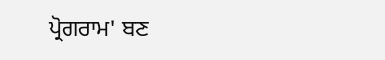ਪ੍ਰੋਗਰਾਮ' ਬਣ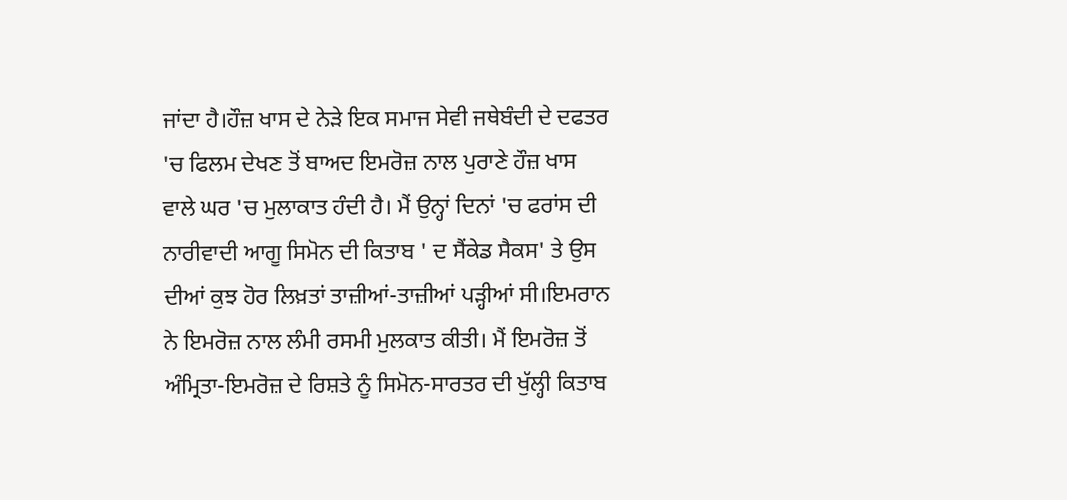ਜਾਂਦਾ ਹੈ।ਹੌਜ਼ ਖਾਸ ਦੇ ਨੇੜੇ ਇਕ ਸਮਾਜ ਸੇਵੀ ਜਥੇਬੰਦੀ ਦੇ ਦਫਤਰ 'ਚ ਫਿਲਮ ਦੇਖਣ ਤੋਂ ਬਾਅਦ ਇਮਰੋਜ਼ ਨਾਲ ਪੁਰਾਣੇ ਹੌਜ਼ ਖਾਸ ਵਾਲੇ ਘਰ 'ਚ ਮੁਲਾਕਾਤ ਹੰਦੀ ਹੈ। ਮੈਂ ਉਨ੍ਹਾਂ ਦਿਨਾਂ 'ਚ ਫਰਾਂਸ ਦੀ ਨਾਰੀਵਾਦੀ ਆਗੂ ਸਿਮੋਨ ਦੀ ਕਿਤਾਬ ' ਦ ਸੈਂਕੇਡ ਸੈਕਸ' ਤੇ ਉਸ ਦੀਆਂ ਕੁਝ ਹੋਰ ਲਿਖ਼ਤਾਂ ਤਾਜ਼ੀਆਂ-ਤਾਜ਼ੀਆਂ ਪੜ੍ਹੀਆਂ ਸੀ।ਇਮਰਾਨ ਨੇ ਇਮਰੋਜ਼ ਨਾਲ ਲੰਮੀ ਰਸਮੀ ਮੁਲਕਾਤ ਕੀਤੀ। ਮੈਂ ਇਮਰੋਜ਼ ਤੋਂ ਅੰਮ੍ਰਿਤਾ-ਇਮਰੋਜ਼ ਦੇ ਰਿਸ਼ਤੇ ਨੂੰ ਸਿਮੋਨ-ਸਾਰਤਰ ਦੀ ਖੁੱਲ੍ਹੀ ਕਿਤਾਬ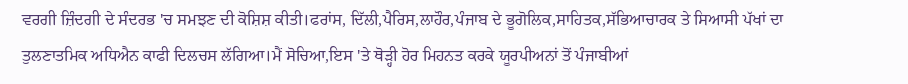ਵਰਗੀ ਜ਼ਿੰਦਗੀ ਦੇ ਸੰਦਰਭ 'ਚ ਸਮਝਣ ਦੀ ਕੋਸ਼ਿਸ਼ ਕੀਤੀ।ਫਰਾਂਸ, ਦਿੱਲੀ,ਪੈਰਿਸ,ਲਾਹੌਰ,ਪੰਜਾਬ ਦੇ ਭੂਗੋਲਿਕ,ਸਾਹਿਤਕ,ਸੱਭਿਆਚਾਰਕ ਤੇ ਸਿਆਸੀ ਪੱਖਾਂ ਦਾ ਤੁਲਣਾਤਮਿਕ ਅਧਿਐਨ ਕਾਫੀ ਦਿਲਚਸ ਲੱਗਿਆ।ਮੈਂ ਸੋਚਿਆ,ਇਸ 'ਤੇ ਥੋੜ੍ਹੀ ਹੋਰ ਮਿਹਨਤ ਕਰਕੇ ਯੂਰਪੀਅਨਾਂ ਤੋਂ ਪੰਜਾਬੀਆਂ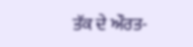ਤੱਕ ਦੇ ਔਰਤ-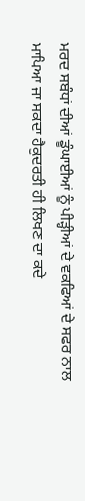ਮਰਦ ਸਬੰਧਾਂ ਦੀਆਂ ਡੂੰਘਾਈਆਂ ਨੂੰ ਪੀੜ੍ਹੀਆਂ ਦੇ ਵਕਫਿਆਂ ਦੇ ਸਫਰ ਨਾਲ ਮਾਪਿਆ ਜਾ ਸਕਦਾ ਹੈਕੁਦਰਤੀ ਹੀ ਲਿਖਣ ਦਾ ਕਦੇ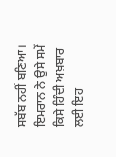ਸਬੱਬ ਨਹੀਂ ਬਣਿਆ। ਇਮਰਾਨ ਨੇ ਉਸੇ ਸਮੇਂ ਕਿਸੇ ਹਿੰਦੀ ਅਖ਼ਬਾਰ ਲਈ ਇਹ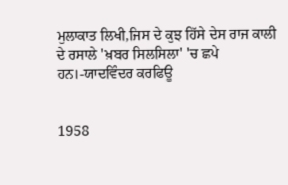ਮੁਲਾਕਾਤ ਲਿਖੀ,ਜਿਸ ਦੇ ਕੁਝ ਹਿੱਸੇ ਦੇਸ ਰਾਜ ਕਾਲੀ ਦੇ ਰਸਾਲੇ 'ਖ਼ਬਰ ਸਿਲਸਿਲਾ' 'ਚ ਛਪੇ ਹਨ।-ਯਾਦਵਿੰਦਰ ਕਰਫਿਊ


1958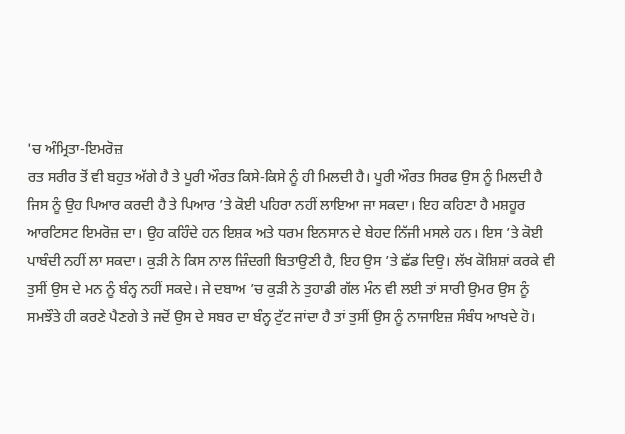'ਚ ਅੰਮ੍ਰਿਤਾ-ਇਮਰੋਜ਼
ਰਤ ਸਰੀਰ ਤੋਂ ਵੀ ਬਹੁਤ ਅੱਗੇ ਹੈ ਤੇ ਪੂਰੀ ਔਰਤ ਕਿਸੇ-ਕਿਸੇ ਨੂੰ ਹੀ ਮਿਲਦੀ ਹੈ। ਪੂਰੀ ਔਰਤ ਸਿਰਫ ਉਸ ਨੂੰ ਮਿਲਦੀ ਹੈ ਜਿਸ ਨੂੰ ਉਹ ਪਿਆਰ ਕਰਦੀ ਹੈ ਤੇ ਪਿਆਰ ’ਤੇ ਕੋਈ ਪਹਿਰਾ ਨਹੀਂ ਲਾਇਆ ਜਾ ਸਕਦਾ। ਇਹ ਕਹਿਣਾ ਹੈ ਮਸ਼ਹੂਰ ਆਰਟਿਸਟ ਇਮਰੋਜ਼ ਦਾ। ਉਹ ਕਹਿੰਦੇ ਹਨ ਇਸ਼ਕ ਅਤੇ ਧਰਮ ਇਨਸਾਨ ਦੇ ਬੇਹਦ ਨਿੱਜੀ ਮਸਲੇ ਹਨ। ਇਸ ’ਤੇ ਕੋਈ ਪਾਬੰਦੀ ਨਹੀਂ ਲਾ ਸਕਦਾ। ਕੁੜੀ ਨੇ ਕਿਸ ਨਾਲ ਜ਼ਿੰਦਗੀ ਬਿਤਾਉਣੀ ਹੈ, ਇਹ ਉਸ ’ਤੇ ਛੱਡ ਦਿਉ। ਲੱਖ ਕੋਸ਼ਿਸ਼ਾਂ ਕਰਕੇ ਵੀ ਤੁਸੀਂ ਉਸ ਦੇ ਮਨ ਨੂੰ ਬੰਨ੍ਹ ਨਹੀਂ ਸਕਦੇ। ਜੇ ਦਬਾਅ ’ਚ ਕੁੜੀ ਨੇ ਤੁਹਾਡੀ ਗੱਲ ਮੰਨ ਵੀ ਲਈ ਤਾਂ ਸਾਰੀ ਉਮਰ ਉਸ ਨੂੰ ਸਮਝੌਤੇ ਹੀ ਕਰਣੇ ਪੈਣਗੇ ਤੇ ਜਦੋਂ ਉਸ ਦੇ ਸਬਰ ਦਾ ਬੰਨ੍ਹ ਟੁੱਟ ਜਾਂਦਾ ਹੈ ਤਾਂ ਤੁਸੀਂ ਉਸ ਨੂੰ ਨਾਜਾਇਜ਼ ਸੰਬੰਧ ਆਖਦੇ ਹੋ।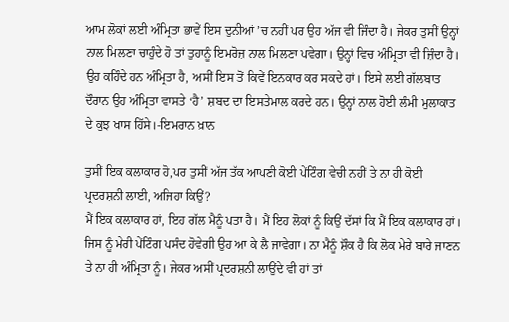ਆਮ ਲੋਕਾਂ ਲਈ ਅੰਮ੍ਰਿਤਾ ਭਾਵੇਂ ਇਸ ਦੁਨੀਆਂ ’ਚ ਨਹੀਂ ਪਰ ਉਹ ਅੱਜ ਵੀ ਜਿੰਦਾ ਹੈ। ਜੇਕਰ ਤੁਸੀਂ ਉਨ੍ਹਾਂ ਨਾਲ ਮਿਲਣਾ ਚਾਹੁੰਦੇ ਹੋ ਤਾਂ ਤੁਹਾਨੂੰ ਇਮਰੋਜ਼ ਨਾਲ ਮਿਲਣਾ ਪਵੇਗਾ। ਉਨ੍ਹਾਂ ਵਿਚ ਅੰਮ੍ਰਿਤਾ ਵੀ ਜ਼ਿੰਦਾ ਹੈ। ਉਹ ਕਹਿੰਦੇ ਹਨ ਅੰਮ੍ਰਿਤਾ ਹੈ, ਅਸੀਂ ਇਸ ਤੋਂ ਕਿਵੇਂ ਇਨਕਾਰ ਕਰ ਸਕਦੇ ਹਾਂ। ਇਸੇ ਲਈ ਗੱਲਬਾਤ ਦੌਰਾਨ ਉਹ ਅੰਮ੍ਰਿਤਾ ਵਾਸਤੇ ‘ਹੈ’ ਸ਼ਬਦ ਦਾ ਇਸਤੇਮਾਲ ਕਰਦੇ ਹਨ। ਉਨ੍ਹਾਂ ਨਾਲ ਹੋਈ ਲੰਮੀ ਮੁਲਾਕਾਤ ਦੇ ਕੁਝ ਖਾਸ ਹਿੱਸੇ।-ਇਮਰਾਨ ਖ਼ਾਨ

ਤੁਸੀਂ ਇਕ ਕਲਾਕਾਰ ਹੋ,ਪਰ ਤੁਸੀਂ ਅੱਜ ਤੱਕ ਆਪਣੀ ਕੋਈ ਪੇਂਟਿੰਗ ਵੇਚੀ ਨਹੀਂ ਤੇ ਨਾ ਹੀ ਕੋਈ ਪ੍ਰਦਰਸ਼ਨੀ ਲਾਈ, ਅਜਿਹਾ ਕਿਉਂ?
ਮੈਂ ਇਕ ਕਲਾਕਾਰ ਹਾਂ, ਇਹ ਗੱਲ ਮੈਨੂੰ ਪਤਾ ਹੈ। ਮੈਂ ਇਹ ਲੋਕਾਂ ਨੂੰ ਕਿਉਂ ਦੱਸਾਂ ਕਿ ਮੈਂ ਇਕ ਕਲਾਕਾਰ ਹਾਂ। ਜਿਸ ਨੂੰ ਮੇਰੀ ਪੇਂਟਿੰਗ ਪਸੰਦ ਹੋਵੇਗੀ ਉਹ ਆ ਕੇ ਲੈ ਜਾਵੇਗਾ। ਨਾ ਮੈਨੂੰ ਸ਼ੌਕ ਹੈ ਕਿ ਲੋਕ ਮੇਰੇ ਬਾਰੇ ਜਾਣਨ ਤੇ ਨਾ ਹੀ ਅੰਮ੍ਰਿਤਾ ਨੂੰ। ਜੇਕਰ ਅਸੀਂ ਪ੍ਰਦਰਸ਼ਨੀ ਲਾਉਂਦੇ ਵੀ ਹਾਂ ਤਾਂ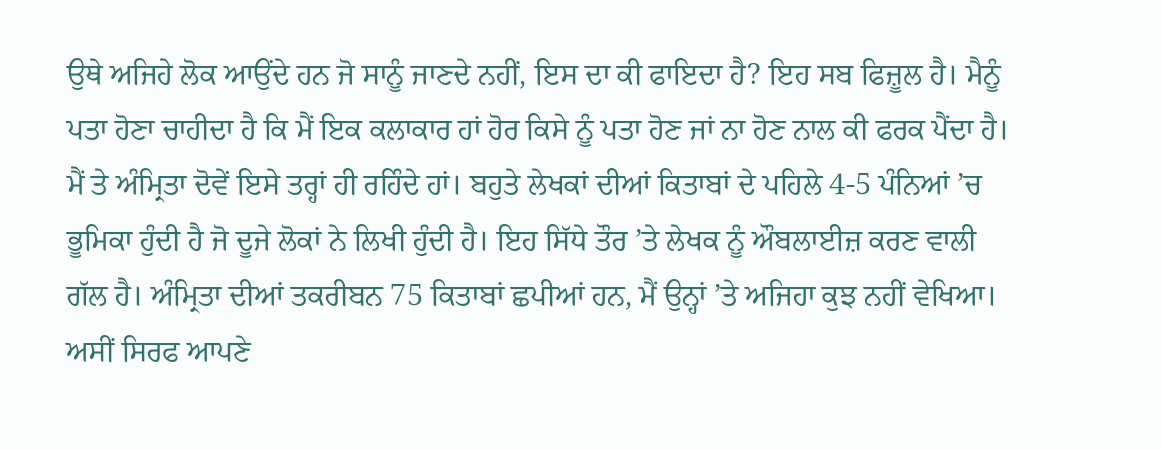ਉਥੇ ਅਜਿਹੇ ਲੋਕ ਆਉਂਦੇ ਹਨ ਜੋ ਸਾਨੂੰ ਜਾਣਦੇ ਨਹੀਂ, ਇਸ ਦਾ ਕੀ ਫਾਇਦਾ ਹੈ? ਇਹ ਸਬ ਫਿਜ਼ੂਲ ਹੈ। ਮੈਨੂੰ ਪਤਾ ਹੋਣਾ ਚਾਹੀਦਾ ਹੈ ਕਿ ਮੈਂ ਇਕ ਕਲਾਕਾਰ ਹਾਂ ਹੋਰ ਕਿਸੇ ਨੂੰ ਪਤਾ ਹੋਣ ਜਾਂ ਨਾ ਹੋਣ ਨਾਲ ਕੀ ਫਰਕ ਪੈਂਦਾ ਹੈ। ਮੈਂ ਤੇ ਅੰਮ੍ਰਿਤਾ ਦੋਵੇਂ ਇਸੇ ਤਰ੍ਹਾਂ ਹੀ ਰਹਿੰਦੇ ਹਾਂ। ਬਹੁਤੇ ਲੇਖਕਾਂ ਦੀਆਂ ਕਿਤਾਬਾਂ ਦੇ ਪਹਿਲੇ 4-5 ਪੰਨਿਆਂ ’ਚ ਭੂਮਿਕਾ ਹੁੰਦੀ ਹੈ ਜੋ ਦੂਜੇ ਲੋਕਾਂ ਨੇ ਲਿਖੀ ਹੁੰਦੀ ਹੈ। ਇਹ ਸਿੱਧੇ ਤੌਰ ’ਤੇ ਲੇਖਕ ਨੂੰ ਔਬਲਾਈਜ਼ ਕਰਣ ਵਾਲੀ ਗੱਲ ਹੈ। ਅੰਮ੍ਰਿਤਾ ਦੀਆਂ ਤਕਰੀਬਨ 75 ਕਿਤਾਬਾਂ ਛਪੀਆਂ ਹਨ, ਮੈਂ ਉਨ੍ਹਾਂ ’ਤੇ ਅਜਿਹਾ ਕੁਝ ਨਹੀਂ ਵੇਖਿਆ। ਅਸੀਂ ਸਿਰਫ ਆਪਣੇ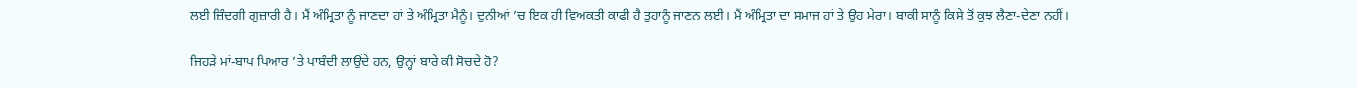ਲਈ ਜ਼ਿੰਦਗੀ ਗੁਜ਼ਾਰੀ ਹੈ। ਮੈਂ ਅੰਮ੍ਰਿਤਾ ਨੂੰ ਜਾਣਦਾ ਹਾਂ ਤੇ ਅੰਮ੍ਰਿਤਾ ਮੈਨੂੰ। ਦੁਨੀਆਂ ’ਚ ਇਕ ਹੀ ਵਿਅਕਤੀ ਕਾਫੀ ਹੈ ਤੁਹਾਨੂੰ ਜਾਣਨ ਲਈ। ਮੈਂ ਅੰਮ੍ਰਿਤਾ ਦਾ ਸਮਾਜ ਹਾਂ ਤੇ ਉਹ ਮੇਰਾ। ਬਾਕੀ ਸਾਨੂੰ ਕਿਸੇ ਤੋਂ ਕੁਝ ਲੈਣਾ-ਦੇਣਾ ਨਹੀਂ।

ਜਿਹੜੇ ਮਾਂ-ਬਾਪ ਪਿਆਰ ’ਤੇ ਪਾਬੰਦੀ ਲਾਉਂਦੇ ਹਨ, ਉਨ੍ਹਾਂ ਬਾਰੇ ਕੀ ਸੋਚਦੇ ਹੋ?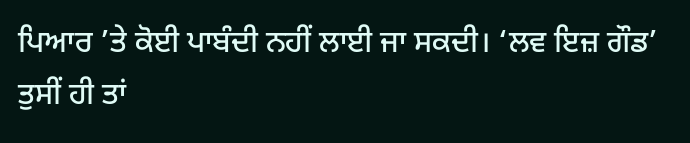ਪਿਆਰ ’ਤੇ ਕੋਈ ਪਾਬੰਦੀ ਨਹੀਂ ਲਾਈ ਜਾ ਸਕਦੀ। ‘ਲਵ ਇਜ਼ ਗੌਡ’ ਤੁਸੀਂ ਹੀ ਤਾਂ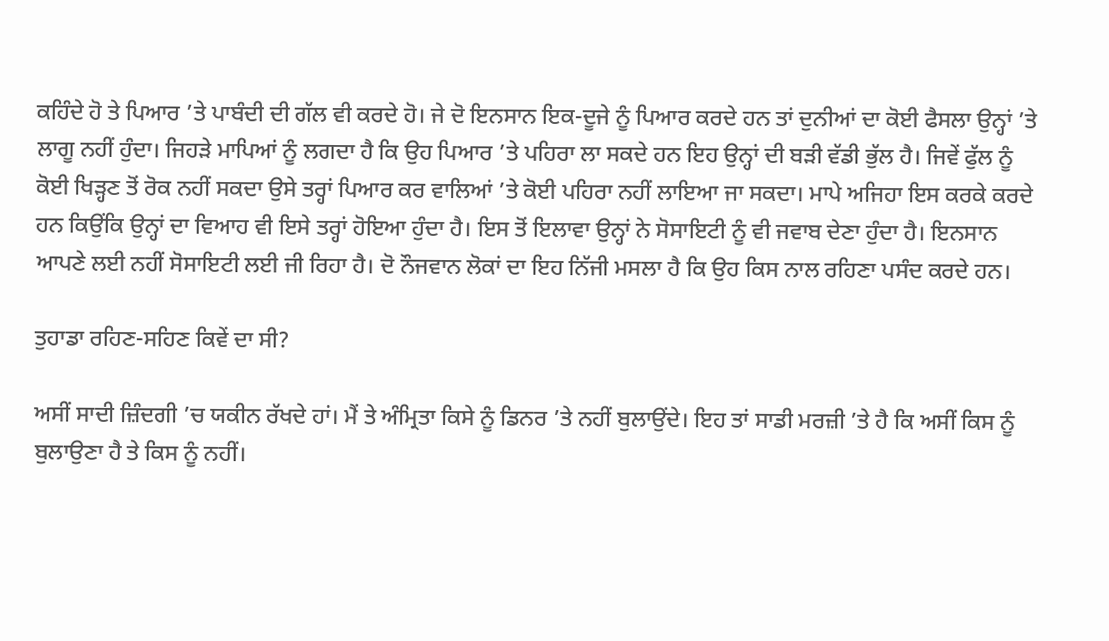ਕਹਿੰਦੇ ਹੋ ਤੇ ਪਿਆਰ ’ਤੇ ਪਾਬੰਦੀ ਦੀ ਗੱਲ ਵੀ ਕਰਦੇ ਹੋ। ਜੇ ਦੋ ਇਨਸਾਨ ਇਕ-ਦੂਜੇ ਨੂੰ ਪਿਆਰ ਕਰਦੇ ਹਨ ਤਾਂ ਦੁਨੀਆਂ ਦਾ ਕੋਈ ਫੈਸਲਾ ਉਨ੍ਹਾਂ ’ਤੇ ਲਾਗੂ ਨਹੀਂ ਹੁੰਦਾ। ਜਿਹੜੇ ਮਾਪਿਆਂ ਨੂੰ ਲਗਦਾ ਹੈ ਕਿ ਉਹ ਪਿਆਰ ’ਤੇ ਪਹਿਰਾ ਲਾ ਸਕਦੇ ਹਨ ਇਹ ਉਨ੍ਹਾਂ ਦੀ ਬੜੀ ਵੱਡੀ ਭੁੱਲ ਹੈ। ਜਿਵੇਂ ਫੁੱਲ ਨੂੰ ਕੋਈ ਖਿੜ੍ਹਣ ਤੋਂ ਰੋਕ ਨਹੀਂ ਸਕਦਾ ਉਸੇ ਤਰ੍ਹਾਂ ਪਿਆਰ ਕਰ ਵਾਲਿਆਂ ’ਤੇ ਕੋਈ ਪਹਿਰਾ ਨਹੀਂ ਲਾਇਆ ਜਾ ਸਕਦਾ। ਮਾਪੇ ਅਜਿਹਾ ਇਸ ਕਰਕੇ ਕਰਦੇ ਹਨ ਕਿਉਂਕਿ ਉਨ੍ਹਾਂ ਦਾ ਵਿਆਹ ਵੀ ਇਸੇ ਤਰ੍ਹਾਂ ਹੋਇਆ ਹੁੰਦਾ ਹੈ। ਇਸ ਤੋਂ ਇਲਾਵਾ ਉਨ੍ਹਾਂ ਨੇ ਸੋਸਾਇਟੀ ਨੂੰ ਵੀ ਜਵਾਬ ਦੇਣਾ ਹੁੰਦਾ ਹੈ। ਇਨਸਾਨ ਆਪਣੇ ਲਈ ਨਹੀਂ ਸੋਸਾਇਟੀ ਲਈ ਜੀ ਰਿਹਾ ਹੈ। ਦੋ ਨੌਜਵਾਨ ਲੋਕਾਂ ਦਾ ਇਹ ਨਿੱਜੀ ਮਸਲਾ ਹੈ ਕਿ ਉਹ ਕਿਸ ਨਾਲ ਰਹਿਣਾ ਪਸੰਦ ਕਰਦੇ ਹਨ।

ਤੁਹਾਡਾ ਰਹਿਣ-ਸਹਿਣ ਕਿਵੇਂ ਦਾ ਸੀ?

ਅਸੀਂ ਸਾਦੀ ਜ਼ਿੰਦਗੀ ’ਚ ਯਕੀਨ ਰੱਖਦੇ ਹਾਂ। ਮੈਂ ਤੇ ਅੰਮ੍ਰਿਤਾ ਕਿਸੇ ਨੂੰ ਡਿਨਰ ’ਤੇ ਨਹੀਂ ਬੁਲਾਉਂਦੇ। ਇਹ ਤਾਂ ਸਾਡੀ ਮਰਜ਼ੀ ’ਤੇ ਹੈ ਕਿ ਅਸੀਂ ਕਿਸ ਨੂੰ ਬੁਲਾਉਣਾ ਹੈ ਤੇ ਕਿਸ ਨੂੰ ਨਹੀਂ।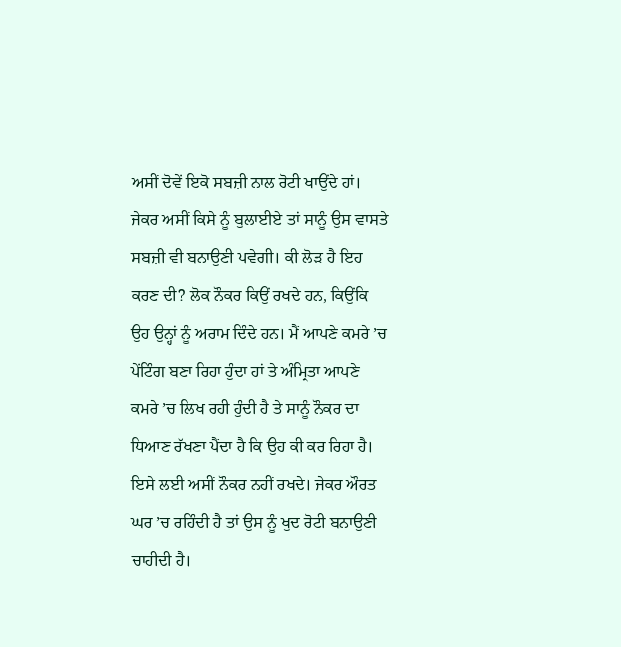ਅਸੀਂ ਦੋਵੇਂ ਇਕੋ ਸਬਜ਼ੀ ਨਾਲ ਰੋਟੀ ਖਾਉਂਦੇ ਹਾਂ। ਜੇਕਰ ਅਸੀਂ ਕਿਸੇ ਨੂੰ ਬੁਲਾਈਏ ਤਾਂ ਸਾਨੂੰ ਉਸ ਵਾਸਤੇ ਸਬਜ਼ੀ ਵੀ ਬਨਾਉਣੀ ਪਵੇਗੀ। ਕੀ ਲੋੜ ਹੈ ਇਹ ਕਰਣ ਦੀ? ਲੋਕ ਨੌਕਰ ਕਿਉਂ ਰਖਦੇ ਹਨ, ਕਿਉਂਕਿ ਉਹ ਉਨ੍ਹਾਂ ਨੂੰ ਅਰਾਮ ਦਿੰਦੇ ਹਨ। ਮੈਂ ਆਪਣੇ ਕਮਰੇ ’ਚ ਪੇਂਟਿੰਗ ਬਣਾ ਰਿਹਾ ਹੁੰਦਾ ਹਾਂ ਤੇ ਅੰਮ੍ਰਿਤਾ ਆਪਣੇ ਕਮਰੇ ’ਚ ਲਿਖ ਰਹੀ ਹੁੰਦੀ ਹੈ ਤੇ ਸਾਨੂੰ ਨੌਕਰ ਦਾ ਧਿਆਣ ਰੱਖਣਾ ਪੈਂਦਾ ਹੈ ਕਿ ਉਹ ਕੀ ਕਰ ਰਿਹਾ ਹੈ। ਇਸੇ ਲਈ ਅਸੀਂ ਨੌਕਰ ਨਹੀਂ ਰਖਦੇ। ਜੇਕਰ ਔਰਤ ਘਰ ’ਚ ਰਹਿੰਦੀ ਹੈ ਤਾਂ ਉਸ ਨੂੰ ਖੁਦ ਰੋਟੀ ਬਨਾਉਣੀ ਚਾਹੀਦੀ ਹੈ।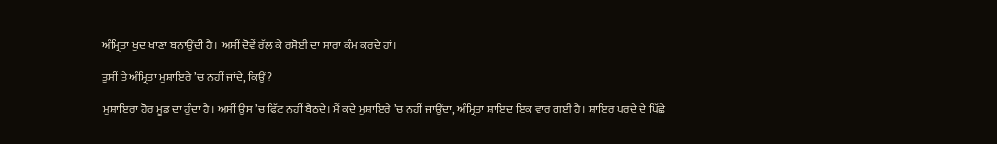ਅੰਮ੍ਰਿਤਾ ਖੁਦ ਖਾਣਾ ਬਨਾਉਂਦੀ ਹੈ। ਅਸੀਂ ਦੋਵੇਂ ਰੱਲ ਕੇ ਰਸੋਈ ਦਾ ਸਾਰਾ ਕੰਮ ਕਰਦੇ ਹਾਂ।

ਤੁਸੀਂ ਤੇ ਅੰਮ੍ਰਿਤਾ ਮੁਸ਼ਾਇਰੇ ’ਚ ਨਹੀਂ ਜਾਂਦੇ, ਕਿਉਂ?

ਮੁਸ਼ਾਇਰਾ ਹੋਰ ਮੂਡ ਦਾ ਹੁੰਦਾ ਹੈ। ਅਸੀਂ ਉਸ ’ਚ ਫਿੱਟ ਨਹੀਂ ਬੈਠਦੇ। ਮੈਂ ਕਦੇ ਮੁਸ਼ਾਇਰੇ ’ਚ ਨਹੀਂ ਜਾਉਂਦਾ, ਅੰਮ੍ਰਿਤਾ ਸ਼ਾਇਦ ਇਕ ਵਾਰ ਗਈ ਹੈ। ਸ਼ਾਇਰ ਪਰਦੇ ਦੇ ਪਿੱਛੇ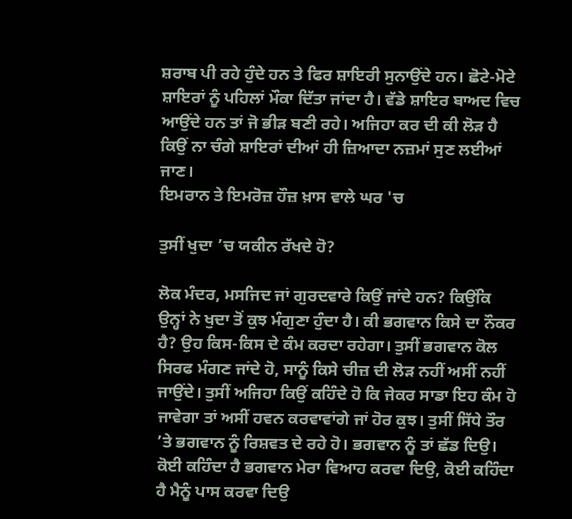ਸ਼ਰਾਬ ਪੀ ਰਹੇ ਹੁੰਦੇ ਹਨ ਤੇ ਫਿਰ ਸ਼ਾਇਰੀ ਸੁਨਾਉਂਦੇ ਹਨ। ਛੋਟੇ-ਮੋਟੇ ਸ਼ਾਇਰਾਂ ਨੂੰ ਪਹਿਲਾਂ ਮੌਕਾ ਦਿੱਤਾ ਜਾਂਦਾ ਹੈ। ਵੱਡੇ ਸ਼ਾਇਰ ਬਾਅਦ ਵਿਚ ਆਉਂਦੇ ਹਨ ਤਾਂ ਜੋ ਭੀੜ ਬਣੀ ਰਹੇ। ਅਜਿਹਾ ਕਰ ਦੀ ਕੀ ਲੋੜ ਹੈ ਕਿਉਂ ਨਾ ਚੰਗੇ ਸ਼ਾਇਰਾਂ ਦੀਆਂ ਹੀ ਜ਼ਿਆਦਾ ਨਜ਼ਮਾਂ ਸੁਣ ਲਈਆਂ ਜਾਣ।
ਇਮਰਾਨ ਤੇ ਇਮਰੋਜ਼ ਹੌਜ਼ ਖ਼ਾਸ ਵਾਲੇ ਘਰ 'ਚ

ਤੁਸੀਂ ਖੁਦਾ ’ਚ ਯਕੀਨ ਰੱਖਦੇ ਹੋ?

ਲੋਕ ਮੰਦਰ, ਮਸਜਿਦ ਜਾਂ ਗੁਰਦਵਾਰੇ ਕਿਉਂ ਜਾਂਦੇ ਹਨ? ਕਿਉਂਕਿ ਉਨ੍ਹਾਂ ਨੇ ਖੁਦਾ ਤੋਂ ਕੁਝ ਮੰਗੁਣਾ ਹੁੰਦਾ ਹੈ। ਕੀ ਭਗਵਾਨ ਕਿਸੇ ਦਾ ਨੌਕਰ ਹੈ? ਉਹ ਕਿਸ-ਕਿਸ ਦੇ ਕੰਮ ਕਰਦਾ ਰਹੇਗਾ। ਤੁਸੀਂ ਭਗਵਾਨ ਕੋਲ ਸਿਰਫ ਮੰਗਣ ਜਾਂਦੇ ਹੋ, ਸਾਨੂੰ ਕਿਸੇ ਚੀਜ਼ ਦੀ ਲੋੜ ਨਹੀਂ ਅਸੀਂ ਨਹੀਂ ਜਾਉਂਦੇ। ਤੁਸੀਂ ਅਜਿਹਾ ਕਿਉਂ ਕਹਿੰਦੇ ਹੋ ਕਿ ਜੇਕਰ ਸਾਡਾ ਇਹ ਕੰਮ ਹੋ ਜਾਵੇਗਾ ਤਾਂ ਅਸੀਂ ਹਵਨ ਕਰਵਾਵਾਂਗੇ ਜਾਂ ਹੋਰ ਕੁਝ। ਤੁਸੀਂ ਸਿੱਧੇ ਤੌਰ ’ਤੇ ਭਗਵਾਨ ਨੂੰ ਰਿਸ਼ਵਤ ਦੇ ਰਹੇ ਹੋ। ਭਗਵਾਨ ਨੂੰ ਤਾਂ ਛੱਡ ਦਿਉ। ਕੋਈ ਕਹਿੰਦਾ ਹੈ ਭਗਵਾਨ ਮੇਰਾ ਵਿਆਹ ਕਰਵਾ ਦਿਉ, ਕੋਈ ਕਹਿੰਦਾ ਹੈ ਮੈਨੂੰ ਪਾਸ ਕਰਵਾ ਦਿਉ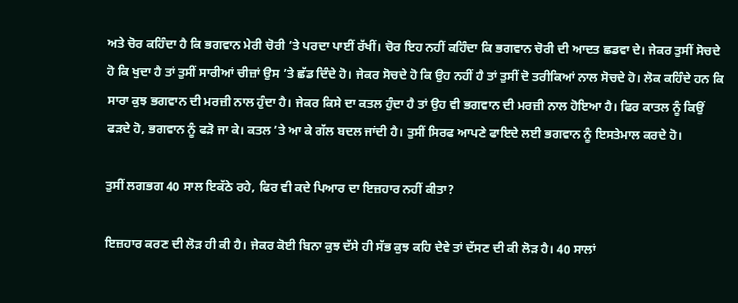ਅਤੇ ਚੋਰ ਕਹਿੰਦਾ ਹੈ ਕਿ ਭਗਵਾਨ ਮੇਰੀ ਚੋਰੀ ’ਤੇ ਪਰਦਾ ਪਾਈਂ ਰੱਖੀਂ। ਚੋਰ ਇਹ ਨਹੀਂ ਕਹਿੰਦਾ ਕਿ ਭਗਵਾਨ ਚੋਰੀ ਦੀ ਆਦਤ ਛਡਵਾ ਦੇ। ਜੇਕਰ ਤੁਸੀਂ ਸੋਚਦੇ ਹੋ ਕਿ ਖੁਦਾ ਹੈ ਤਾਂ ਤੁਸੀਂ ਸਾਰੀਆਂ ਚੀਜ਼ਾਂ ਉਸ ’ਤੇ ਛੱਡ ਦਿੰਦੇ ਹੋ। ਜੇਕਰ ਸੋਚਦੇ ਹੋ ਕਿ ਉਹ ਨਹੀਂ ਹੈ ਤਾਂ ਤੁਸੀਂ ਦੋ ਤਰੀਕਿਆਂ ਨਾਲ ਸੋਚਦੇ ਹੋ। ਲੋਕ ਕਹਿੰਦੇ ਹਨ ਕਿ ਸਾਰਾ ਕੁਝ ਭਗਵਾਨ ਦੀ ਮਰਜ਼ੀ ਨਾਲ ਹੁੰਦਾ ਹੈ। ਜੇਕਰ ਕਿਸੇ ਦਾ ਕਤਲ ਹੁੰਦਾ ਹੈ ਤਾਂ ਉਹ ਵੀ ਭਗਵਾਨ ਦੀ ਮਰਜ਼ੀ ਨਾਲ ਹੋਇਆ ਹੈ। ਫਿਰ ਕਾਤਲ ਨੂੰ ਕਿਉਂ ਫੜਦੇ ਹੋ, ਭਗਵਾਨ ਨੂੰ ਫੜੋ ਜਾ ਕੇ। ਕਤਲ ’ਤੇ ਆ ਕੇ ਗੱਲ ਬਦਲ ਜਾਂਦੀ ਹੈ। ਤੁਸੀਂ ਸਿਰਫ ਆਪਣੇ ਫਾਇਦੇ ਲਈ ਭਗਵਾਨ ਨੂੰ ਇਸਤੇਮਾਲ ਕਰਦੇ ਹੋ।

ਤੁਸੀਂ ਲਗਭਗ 40 ਸਾਲ ਇਕੱਠੇ ਰਹੇ, ਫਿਰ ਵੀ ਕਦੇ ਪਿਆਰ ਦਾ ਇਜ਼ਹਾਰ ਨਹੀਂ ਕੀਤਾ?

ਇਜ਼ਹਾਰ ਕਰਣ ਦੀ ਲੋੜ ਹੀ ਕੀ ਹੈ। ਜੇਕਰ ਕੋਈ ਬਿਨਾ ਕੁਝ ਦੱਸੇ ਹੀ ਸੱਭ ਕੁਝ ਕਹਿ ਦੇਵੇ ਤਾਂ ਦੱਸਣ ਦੀ ਕੀ ਲੋੜ ਹੈ। 40 ਸਾਲਾਂ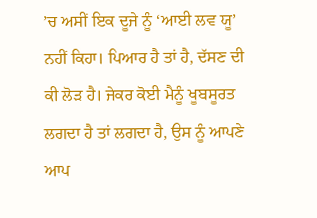’ਚ ਅਸੀਂ ਇਕ ਦੂਜੇ ਨੂੰ ‘ਆਈ ਲਵ ਯੂ’ ਨਹੀਂ ਕਿਹਾ। ਪਿਆਰ ਹੈ ਤਾਂ ਹੈ, ਦੱਸਣ ਦੀ ਕੀ ਲੋੜ ਹੈ। ਜੇਕਰ ਕੋਈ ਮੈਨੂੰ ਖੂਬਸੂਰਤ ਲਗਦਾ ਹੈ ਤਾਂ ਲਗਦਾ ਹੈ, ਉਸ ਨੂੰ ਆਪਣੇ ਆਪ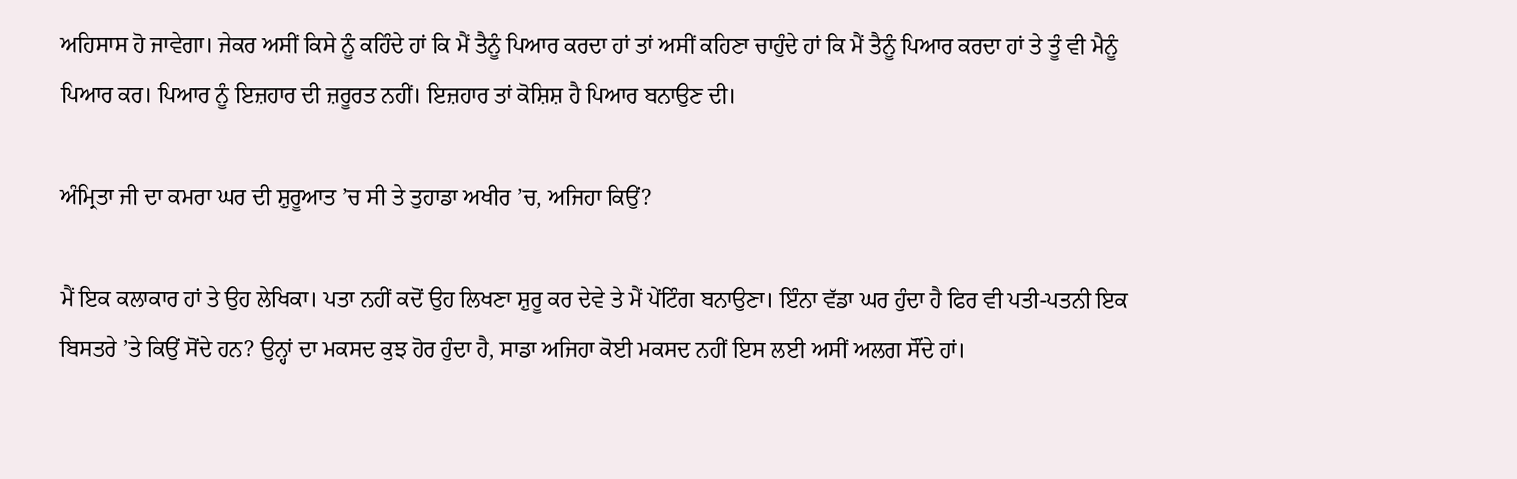ਅਹਿਸਾਸ ਹੋ ਜਾਵੇਗਾ। ਜੇਕਰ ਅਸੀਂ ਕਿਸੇ ਨੂੰ ਕਹਿੰਦੇ ਹਾਂ ਕਿ ਮੈਂ ਤੈਨੂੰ ਪਿਆਰ ਕਰਦਾ ਹਾਂ ਤਾਂ ਅਸੀਂ ਕਹਿਣਾ ਚਾਹੁੰਦੇ ਹਾਂ ਕਿ ਮੈਂ ਤੈਨੂੰ ਪਿਆਰ ਕਰਦਾ ਹਾਂ ਤੇ ਤੂੰ ਵੀ ਮੈਨੂੰ ਪਿਆਰ ਕਰ। ਪਿਆਰ ਨੂੰ ਇਜ਼ਹਾਰ ਦੀ ਜ਼ਰੂਰਤ ਨਹੀਂ। ਇਜ਼ਹਾਰ ਤਾਂ ਕੋਸ਼ਿਸ਼ ਹੈ ਪਿਆਰ ਬਨਾਉਣ ਦੀ।

ਅੰਮ੍ਰਿਤਾ ਜੀ ਦਾ ਕਮਰਾ ਘਰ ਦੀ ਸ਼ੁਰੂਆਤ ’ਚ ਸੀ ਤੇ ਤੁਹਾਡਾ ਅਖੀਰ ’ਚ, ਅਜਿਹਾ ਕਿਉਂ?

ਮੈਂ ਇਕ ਕਲਾਕਾਰ ਹਾਂ ਤੇ ਉਹ ਲੇਖਿਕਾ। ਪਤਾ ਨਹੀਂ ਕਦੋਂ ਉਹ ਲਿਖਣਾ ਸ਼ੁਰੂ ਕਰ ਦੇਵੇ ਤੇ ਮੈਂ ਪੇਂਟਿੰਗ ਬਨਾਉਣਾ। ਇੰਨਾ ਵੱਡਾ ਘਰ ਹੁੰਦਾ ਹੈ ਫਿਰ ਵੀ ਪਤੀ-ਪਤਨੀ ਇਕ ਬਿਸਤਰੇ ’ਤੇ ਕਿਉਂ ਸੋਂਦੇ ਹਨ? ਉਨ੍ਹਾਂ ਦਾ ਮਕਸਦ ਕੁਝ ਹੋਰ ਹੁੰਦਾ ਹੈ, ਸਾਡਾ ਅਜਿਹਾ ਕੋਈ ਮਕਸਦ ਨਹੀਂ ਇਸ ਲਈ ਅਸੀਂ ਅਲਗ ਸੌਂਦੇ ਹਾਂ।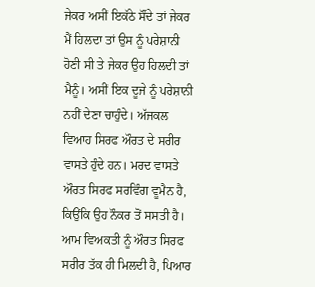ਜੇਕਰ ਅਸੀਂ ਇਕੱਠੇ ਸੌਂਦੇ ਤਾਂ ਜੇਕਰ ਮੈਂ ਹਿਲਦਾ ਤਾਂ ਉਸ ਨੂੰ ਪਰੇਸ਼ਾਨੀ ਹੋਣੀ ਸੀ ਤੇ ਜੇਕਰ ਉਹ ਹਿਲਦੀ ਤਾਂ ਮੈਨੂੰ। ਅਸੀਂ ਇਕ ਦੂਜੇ ਨੂੰ ਪਰੇਸ਼ਾਨੀ ਨਹੀਂ ਦੇਣਾ ਚਾਹੁੰਦੇ। ਅੱਜਕਲ ਵਿਆਹ ਸਿਰਫ ਔਰਤ ਦੇ ਸਰੀਰ ਵਾਸਤੇ ਹੁੰਦੇ ਹਨ। ਮਰਦ ਵਾਸਤੇ ਔਰਤ ਸਿਰਫ ਸਰਵਿੰਗ ਵੂਮੈਨ ਹੈ, ਕਿਉਂਕਿ ਉਹ ਨੌਕਰ ਤੋਂ ਸਸਤੀ ਹੈ। ਆਮ ਵਿਅਕਤੀ ਨੂੰ ਔਰਤ ਸਿਰਫ ਸਰੀਰ ਤੱਕ ਹੀ ਮਿਲਦੀ ਹੈ, ਪਿਆਰ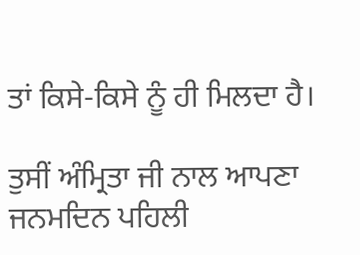ਤਾਂ ਕਿਸੇ-ਕਿਸੇ ਨੂੰ ਹੀ ਮਿਲਦਾ ਹੈ।

ਤੁਸੀਂ ਅੰਮ੍ਰਿਤਾ ਜੀ ਨਾਲ ਆਪਣਾ ਜਨਮਦਿਨ ਪਹਿਲੀ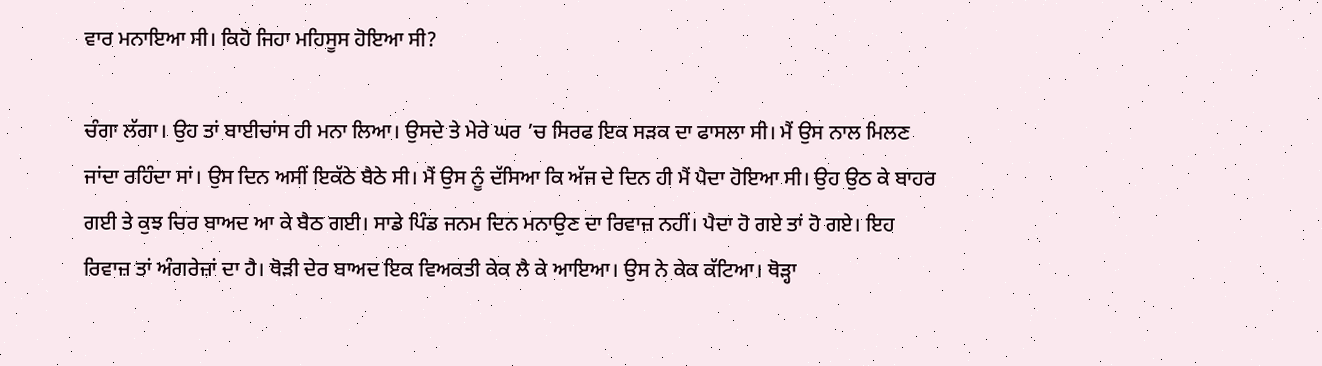ਵਾਰ ਮਨਾਇਆ ਸੀ। ਕਿਹੋ ਜਿਹਾ ਮਹਿਸੂਸ ਹੋਇਆ ਸੀ?

ਚੰਗਾ ਲੱਗਾ। ਉਹ ਤਾਂ ਬਾਈਚਾਂਸ ਹੀ ਮਨਾ ਲਿਆ। ਉਸਦੇ ਤੇ ਮੇਰੇ ਘਰ ’ਚ ਸਿਰਫ ਇਕ ਸੜਕ ਦਾ ਫਾਸਲਾ ਸੀ। ਮੈਂ ਉਸ ਨਾਲ ਮਿਲਣ ਜਾਂਦਾ ਰਹਿੰਦਾ ਸਾਂ। ਉਸ ਦਿਨ ਅਸੀਂ ਇਕੱਠੇ ਬੈਠੇ ਸੀ। ਮੈਂ ਉਸ ਨੂੰ ਦੱਸਿਆ ਕਿ ਅੱਜ ਦੇ ਦਿਨ ਹੀ ਮੈਂ ਪੈਦਾ ਹੋਇਆ ਸੀ। ਉਹ ਉਠ ਕੇ ਬਾਹਰ ਗਈ ਤੇ ਕੁਝ ਚਿਰ ਬਾਅਦ ਆ ਕੇ ਬੈਠ ਗਈ। ਸਾਡੇ ਪਿੰਡ ਜਨਮ ਦਿਨ ਮਨਾਉਣ ਦਾ ਰਿਵਾਜ਼ ਨਹੀਂ। ਪੈਦਾ ਹੋ ਗਏ ਤਾਂ ਹੋ ਗਏ। ਇਹ ਰਿਵਾਜ਼ ਤਾਂ ਅੰਗਰੇਜ਼ਾਂ ਦਾ ਹੈ। ਥੋੜੀ ਦੇਰ ਬਾਅਦ ਇਕ ਵਿਅਕਤੀ ਕੇਕ ਲੈ ਕੇ ਆਇਆ। ਉਸ ਨੇ ਕੇਕ ਕੱਟਿਆ। ਥੋੜ੍ਹਾ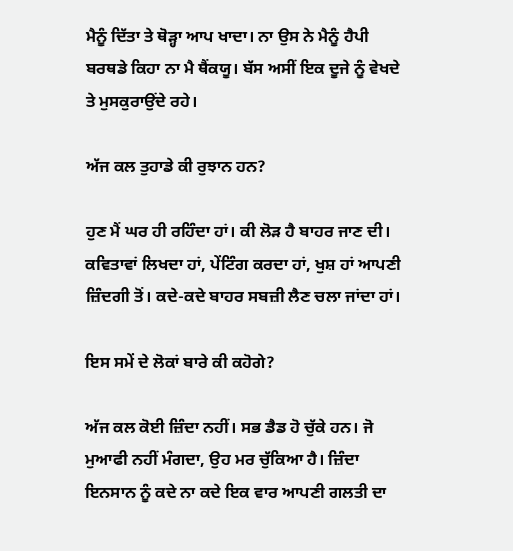ਮੈਨੂੰ ਦਿੱਤਾ ਤੇ ਥੋੜ੍ਹਾ ਆਪ ਖਾਦਾ। ਨਾ ਉਸ ਨੇ ਮੈਨੂੰ ਹੈਪੀ ਬਰਥਡੇ ਕਿਹਾ ਨਾ ਮੈ ਥੈਂਕਯੂ। ਬੱਸ ਅਸੀਂ ਇਕ ਦੂਜੇ ਨੂੰ ਵੇਖਦੇ ਤੇ ਮੁਸਕੁਰਾਉਂਦੇ ਰਹੇ।

ਅੱਜ ਕਲ ਤੁਹਾਡੇ ਕੀ ਰੁਝਾਨ ਹਨ?

ਹੁਣ ਮੈਂ ਘਰ ਹੀ ਰਹਿੰਦਾ ਹਾਂ। ਕੀ ਲੋੜ ਹੈ ਬਾਹਰ ਜਾਣ ਦੀ। ਕਵਿਤਾਵਾਂ ਲਿਖਦਾ ਹਾਂ, ਪੇਂਟਿੰਗ ਕਰਦਾ ਹਾਂ, ਖੁਸ਼ ਹਾਂ ਆਪਣੀ ਜ਼ਿੰਦਗੀ ਤੋਂ। ਕਦੇ-ਕਦੇ ਬਾਹਰ ਸਬਜ਼ੀ ਲੈਣ ਚਲਾ ਜਾਂਦਾ ਹਾਂ।

ਇਸ ਸਮੇਂ ਦੇ ਲੋਕਾਂ ਬਾਰੇ ਕੀ ਕਹੋਗੇ?

ਅੱਜ ਕਲ ਕੋਈ ਜ਼ਿੰਦਾ ਨਹੀਂ। ਸਭ ਡੈਡ ਹੋ ਚੁੱਕੇ ਹਨ। ਜੋ ਮੁਆਫੀ ਨਹੀਂ ਮੰਗਦਾ, ਉਹ ਮਰ ਚੁੱਕਿਆ ਹੈ। ਜ਼ਿੰਦਾ ਇਨਸਾਨ ਨੂੰ ਕਦੇ ਨਾ ਕਦੇ ਇਕ ਵਾਰ ਆਪਣੀ ਗਲਤੀ ਦਾ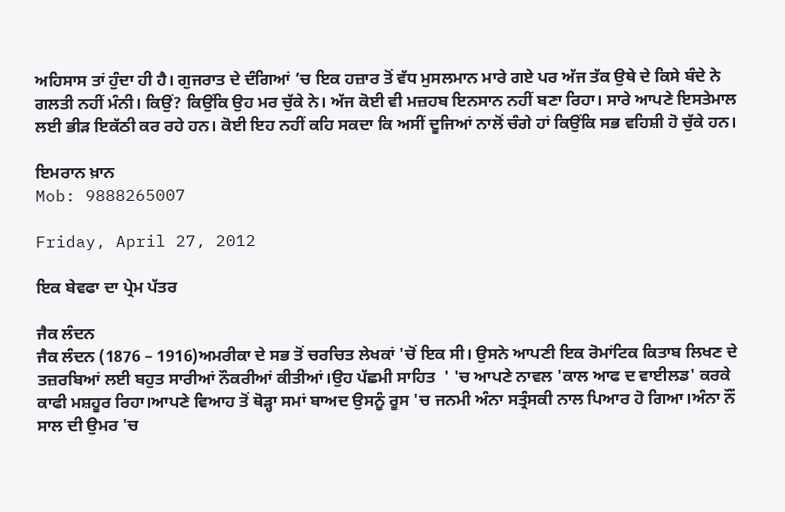ਅਹਿਸਾਸ ਤਾਂ ਹੁੰਦਾ ਹੀ ਹੈ। ਗੁਜਰਾਤ ਦੇ ਦੰਗਿਆਂ ’ਚ ਇਕ ਹਜ਼ਾਰ ਤੋਂ ਵੱਧ ਮੁਸਲਮਾਨ ਮਾਰੇ ਗਏ ਪਰ ਅੱਜ ਤੱਕ ਉਥੇ ਦੇ ਕਿਸੇ ਬੰਦੇ ਨੇ ਗਲਤੀ ਨਹੀਂ ਮੰਨੀ। ਕਿਉਂ? ਕਿਉਂਕਿ ਉਹ ਮਰ ਚੁੱਕੇ ਨੇ। ਅੱਜ ਕੋਈ ਵੀ ਮਜ਼ਹਬ ਇਨਸਾਨ ਨਹੀਂ ਬਣਾ ਰਿਹਾ। ਸਾਰੇ ਆਪਣੇ ਇਸਤੇਮਾਲ ਲਈ ਭੀੜ ਇਕੱਠੀ ਕਰ ਰਹੇ ਹਨ। ਕੋਈ ਇਹ ਨਹੀਂ ਕਹਿ ਸਕਦਾ ਕਿ ਅਸੀਂ ਦੂਜਿਆਂ ਨਾਲੋਂ ਚੰਗੇ ਹਾਂ ਕਿਉਂਕਿ ਸਭ ਵਹਿਸ਼ੀ ਹੋ ਚੁੱਕੇ ਹਨ।

ਇਮਰਾਨ ਖ਼ਾਨ
Mob: 9888265007

Friday, April 27, 2012

ਇਕ ਬੇਵਫਾ ਦਾ ਪ੍ਰੇਮ ਪੱਤਰ

ਜੈਕ ਲੰਦਨ
ਜੈਕ ਲੰਦਨ (1876 – 1916)ਅਮਰੀਕਾ ਦੇ ਸਭ ਤੋਂ ਚਰਚਿਤ ਲੇਖਕਾਂ 'ਚੋਂ ਇਕ ਸੀ। ਉਸਨੇ ਆਪਣੀ ਇਕ ਰੋਮਾਂਟਿਕ ਕਿਤਾਬ ਲਿਖਣ ਦੇ ਤਜ਼ਰਬਿਆਂ ਲਈ ਬਹੁਤ ਸਾਰੀਆਂ ਨੌਕਰੀਆਂ ਕੀਤੀਆਂ।ਉਹ ਪੱਛਮੀ ਸਾਹਿਤ  ' 'ਚ ਆਪਣੇ ਨਾਵਲ 'ਕਾਲ ਆਫ ਦ ਵਾਈਲਡ' ਕਰਕੇ ਕਾਫੀ ਮਸ਼ਹੂਰ ਰਿਹਾ।ਆਪਣੇ ਵਿਆਹ ਤੋਂ ਥੋੜ੍ਹਾ ਸਮਾਂ ਬਾਅਦ ਉਸਨੂੰ ਰੂਸ 'ਚ ਜਨਮੀ ਅੰਨਾ ਸਤ੍ਰੰਸਕੀ ਨਾਲ ਪਿਆਰ ਹੋ ਗਿਆ।ਅੰਨਾ ਨੌਂ ਸਾਲ ਦੀ ਉਮਰ 'ਚ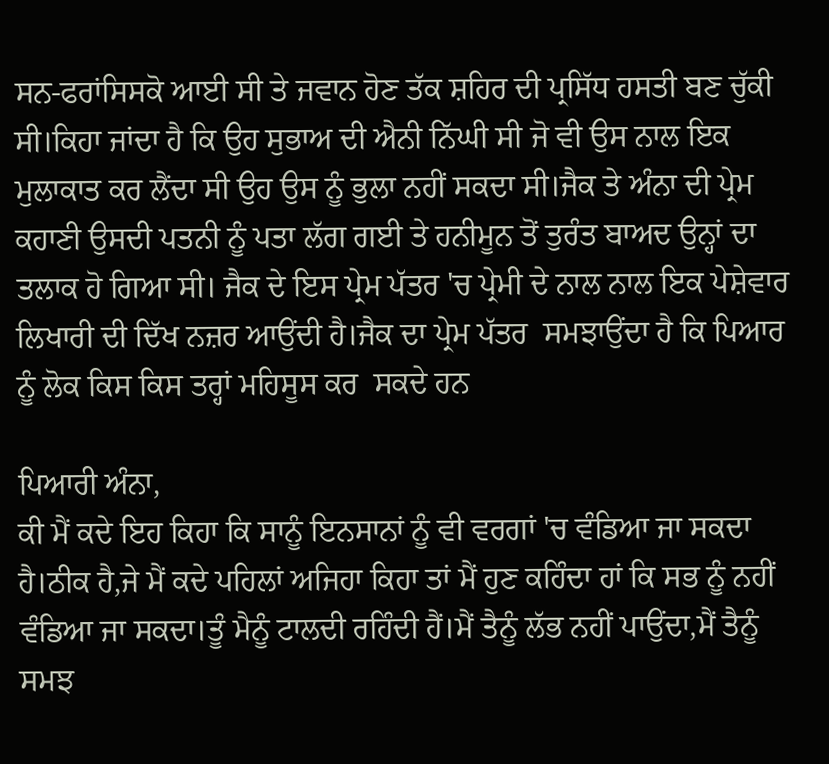ਸਨ-ਫਰਾਂਸਿਸਕੋ ਆਈ ਸੀ ਤੇ ਜਵਾਨ ਹੋਣ ਤੱਕ ਸ਼ਹਿਰ ਦੀ ਪ੍ਰਸਿੱਧ ਹਸਤੀ ਬਣ ਚੁੱਕੀ ਸੀ।ਕਿਹਾ ਜਾਂਦਾ ਹੈ ਕਿ ਉਹ ਸੁਭਾਅ ਦੀ ਐਨੀ ਨਿੱਘੀ ਸੀ ਜੋ ਵੀ ਉਸ ਨਾਲ ਇਕ ਮੁਲਾਕਾਤ ਕਰ ਲੈਂਦਾ ਸੀ ਉਹ ਉਸ ਨੂੰ ਭੁਲਾ ਨਹੀਂ ਸਕਦਾ ਸੀ।ਜੈਕ ਤੇ ਅੰਨਾ ਦੀ ਪ੍ਰੇਮ ਕਹਾਣੀ ਉਸਦੀ ਪਤਨੀ ਨੂੰ ਪਤਾ ਲੱਗ ਗਈ ਤੇ ਹਨੀਮੂਨ ਤੋਂ ਤੁਰੰਤ ਬਾਅਦ ਉਨ੍ਹਾਂ ਦਾ ਤਲਾਕ ਹੋ ਗਿਆ ਸੀ। ਜੈਕ ਦੇ ਇਸ ਪ੍ਰੇਮ ਪੱਤਰ 'ਚ ਪ੍ਰੇਮੀ ਦੇ ਨਾਲ ਨਾਲ ਇਕ ਪੇਸ਼ੇਵਾਰ ਲਿਖਾਰੀ ਦੀ ਦਿੱਖ ਨਜ਼ਰ ਆਉਂਦੀ ਹੈ।ਜੈਕ ਦਾ ਪ੍ਰੇਮ ਪੱਤਰ  ਸਮਝਾਉਂਦਾ ਹੈ ਕਿ ਪਿਆਰ ਨੂੰ ਲੋਕ ਕਿਸ ਕਿਸ ਤਰ੍ਹਾਂ ਮਹਿਸੂਸ ਕਰ  ਸਕਦੇ ਹਨ

ਪਿਆਰੀ ਅੰਨਾ,
ਕੀ ਮੈਂ ਕਦੇ ਇਹ ਕਿਹਾ ਕਿ ਸਾਨੂੰ ਇਨਸਾਨਾਂ ਨੂੰ ਵੀ ਵਰਗਾਂ 'ਚ ਵੰਡਿਆ ਜਾ ਸਕਦਾ ਹੈ।ਠੀਕ ਹੈ,ਜੇ ਮੈਂ ਕਦੇ ਪਹਿਲਾਂ ਅਜਿਹਾ ਕਿਹਾ ਤਾਂ ਮੈਂ ਹੁਣ ਕਹਿੰਦਾ ਹਾਂ ਕਿ ਸਭ ਨੂੰ ਨਹੀਂ ਵੰਡਿਆ ਜਾ ਸਕਦਾ।ਤੂੰ ਮੈਨੂੰ ਟਾਲਦੀ ਰਹਿੰਦੀ ਹੈਂ।ਮੈਂ ਤੈਨੂੰ ਲੱਭ ਨਹੀਂ ਪਾਉਂਦਾ,ਮੈਂ ਤੈਨੂੰ ਸਮਝ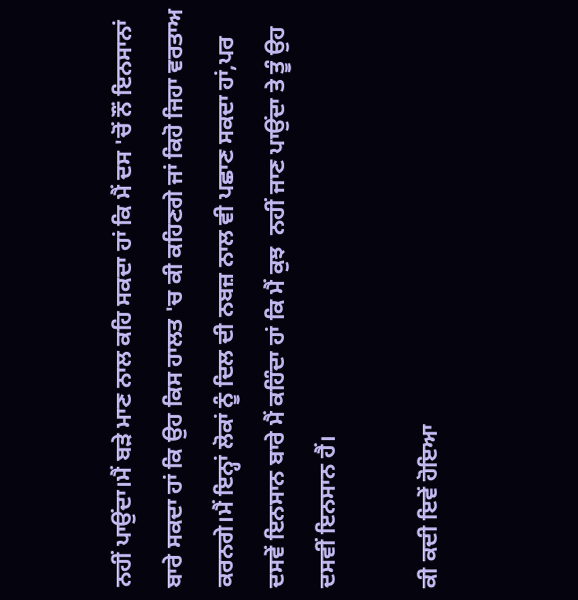ਨਹੀਂ ਪਾਉਂਦਾ।ਮੈਂ ਬੜੇ ਮਾਣ ਨਾਲ ਕਹਿ ਸਕਦਾ ਹਾਂ ਕਿ ਮੈਂ ਦਸ 'ਚੋਂ ਨੌਂ ਇਨਸਾਨਾਂ ਬਾਰੇ ਸਕਦਾ ਹਾਂ ਕਿ ਉਹ ਕਿਸ ਹਾਲਤ 'ਚ ਕੀ ਕਹਿਣਗੇ ਜਾਂ ਕਿਹੋ ਜਿਹਾ ਵਰਤਾਅ ਕਰਨਗੇ।ਮੈਂ ਇਨ੍ਹਾਂ ਲੋਕਾਂ ਨੂੰ ਦਿਲ ਦੀ ਨਬਜ਼ ਨਾਲ ਵੀ ਪਛਾਣ ਸਕਦਾ ਹਾਂ,ਪਰ ਦਸਵੇਂ ਇਨਸਾਨ ਬਾਰੇ ਮੈਂ ਕਹਿੰਦਾ ਹਾਂ ਕਿ ਮੈਂ ਕੁਝ  ਨਹੀਂ ਜਾਣ ਪਾਉਂਦਾ ਤੇ ਤੂੰ ਉਹ ਦਸਵੀਂ ਇਨਸਾਨ ਹੈਂ।

ਕੀ ਕਦੀ ਇਵੇਂ ਹੋਇਆ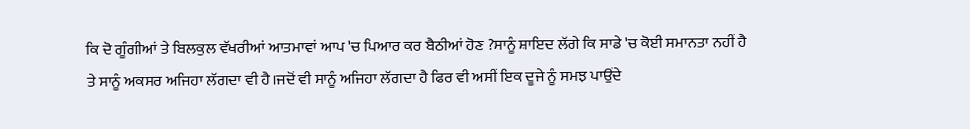ਕਿ ਦੋ ਗੂੰਗੀਆਂ ਤੇ ਬਿਲਕੁਲ ਵੱਖਰੀਆਂ ਆਤਮਾਵਾਂ ਆਪ 'ਚ ਪਿਆਰ ਕਰ ਬੈਠੀਆਂ ਹੋਣ ?ਸਾਨੂੰ ਸ਼ਾਇਦ ਲੱਗੇ ਕਿ ਸਾਡੇ 'ਚ ਕੋਈ ਸਮਾਨਤਾ ਨਹੀਂ ਹੈ ਤੇ ਸਾਨੂੰ ਅਕਸਰ ਅਜਿਹਾ ਲੱਗਦਾ ਵੀ ਹੈ।ਜਦੋਂ ਵੀ ਸਾਨੂੰ ਅਜਿਹਾ ਲੱਗਦਾ ਹੈ ਫਿਰ ਵੀ ਅਸੀਂ ਇਕ ਦੂਜੇ ਨੂੰ ਸਮਝ ਪਾਉਂਦੇ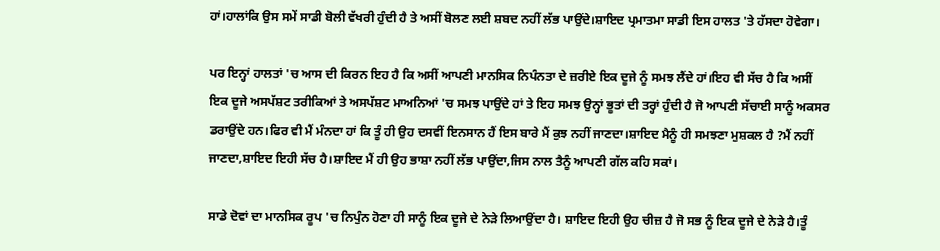ਹਾਂ।ਹਾਲਾਂਕਿ ਉਸ ਸਮੇਂ ਸਾਡੀ ਬੋਲੀ ਵੱਖਰੀ ਹੁੰਦੀ ਹੈ ਤੇ ਅਸੀਂ ਬੋਲਣ ਲਈ ਸ਼ਬਦ ਨਹੀਂ ਲੱਭ ਪਾਉਂਦੇ।ਸ਼ਾਇਦ ਪ੍ਰਮਾਤਮਾ ਸਾਡੀ ਇਸ ਹਾਲਤ 'ਤੇ ਹੱਸਦਾ ਹੋਵੇਗਾ।

ਪਰ ਇਨ੍ਹਾਂ ਹਾਲਤਾਂ 'ਚ ਆਸ ਦੀ ਕਿਰਨ ਇਹ ਹੈ ਕਿ ਅਸੀਂ ਆਪਣੀ ਮਾਨਸਿਕ ਨਿਪੰਨਤਾ ਦੇ ਜ਼ਰੀਏ ਇਕ ਦੂਜੇ ਨੂੰ ਸਮਝ ਲੈਂਦੇ ਹਾਂ।ਇਹ ਵੀ ਸੱਚ ਹੈ ਕਿ ਅਸੀਂ ਇਕ ਦੂਜੇ ਅਸਪੱਸ਼ਟ ਤਰੀਕਿਆਂ ਤੇ ਅਸਪੱਸ਼ਟ ਮਾਅਨਿਆਂ 'ਚ ਸਮਝ ਪਾਉਂਦੇ ਹਾਂ ਤੇ ਇਹ ਸਮਝ ਉਨ੍ਹਾਂ ਭੂਤਾਂ ਦੀ ਤਰ੍ਹਾਂ ਹੁੰਦੀ ਹੈ ਜੋ ਆਪਣੀ ਸੱਚਾਈ ਸਾਨੂੰ ਅਕਸਰ ਡਰਾਉਂਦੇ ਹਨ।ਫਿਰ ਵੀ ਮੈਂ ਮੰਨਦਾ ਹਾਂ ਕਿ ਤੂੰ ਹੀ ਉਹ ਦਸਵੀਂ ਇਨਸਾਨ ਹੈਂ ਇਸ ਬਾਰੇ ਮੈਂ ਕੁਝ ਨਹੀਂ ਜਾਣਦਾ।ਸ਼ਾਇਦ ਮੈਨੂੰ ਹੀ ਸਮਝਣਾ ਮੁਸ਼ਕਲ ਹੈ ?ਮੈਂ ਨਹੀਂ ਜਾਣਦਾ,ਸ਼ਾਇਦ ਇਹੀ ਸੱਚ ਹੈ।ਸ਼ਾਇਦ ਮੈਂ ਹੀ ਉਹ ਭਾਸ਼ਾ ਨਹੀਂ ਲੱਭ ਪਾਉਂਦਾ,ਜਿਸ ਨਾਲ ਤੈਨੂੰ ਆਪਣੀ ਗੱਲ ਕਹਿ ਸਕਾਂ।

ਸਾਡੇ ਦੋਵਾਂ ਦਾ ਮਾਨਸਿਕ ਰੂਪ 'ਚ ਨਿਪੁੰਨ ਹੋਣਾ ਹੀ ਸਾਨੂੰ ਇਕ ਦੂਜੇ ਦੇ ਨੇੜੇ ਲਿਆਉਂਦਾ ਹੈ। ਸ਼ਾਇਦ ਇਹੀ ਉਹ ਚੀਜ਼ ਹੈ ਜੋ ਸਭ ਨੂੰ ਇਕ ਦੂਜੇ ਦੇ ਨੇੜੇ ਹੈ।ਤੂੰ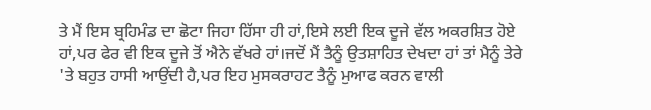ਤੇ ਮੈਂ ਇਸ ਬ੍ਰਹਿਮੰਡ ਦਾ ਛੋਟਾ ਜਿਹਾ ਹਿੱਸਾ ਹੀ ਹਾਂ,ਇਸੇ ਲਈ ਇਕ ਦੂਜੇ ਵੱਲ ਅਕਰਸ਼ਿਤ ਹੋਏ ਹਾਂ,ਪਰ ਫੇਰ ਵੀ ਇਕ ਦੂਜੇ ਤੋਂ ਐਨੇ ਵੱਖਰੇ ਹਾਂ।ਜਦੋਂ ਮੈਂ ਤੈਨੂੰ ਉਤਸ਼ਾਹਿਤ ਦੇਖਦਾ ਹਾਂ ਤਾਂ ਮੈਨੂੰ ਤੇਰੇ 'ਤੇ ਬਹੁਤ ਹਾਸੀ ਆਉਂਦੀ ਹੈ,ਪਰ ਇਹ ਮੁਸਕਰਾਹਟ ਤੈਨੂੰ ਮੁਆਫ ਕਰਨ ਵਾਲੀ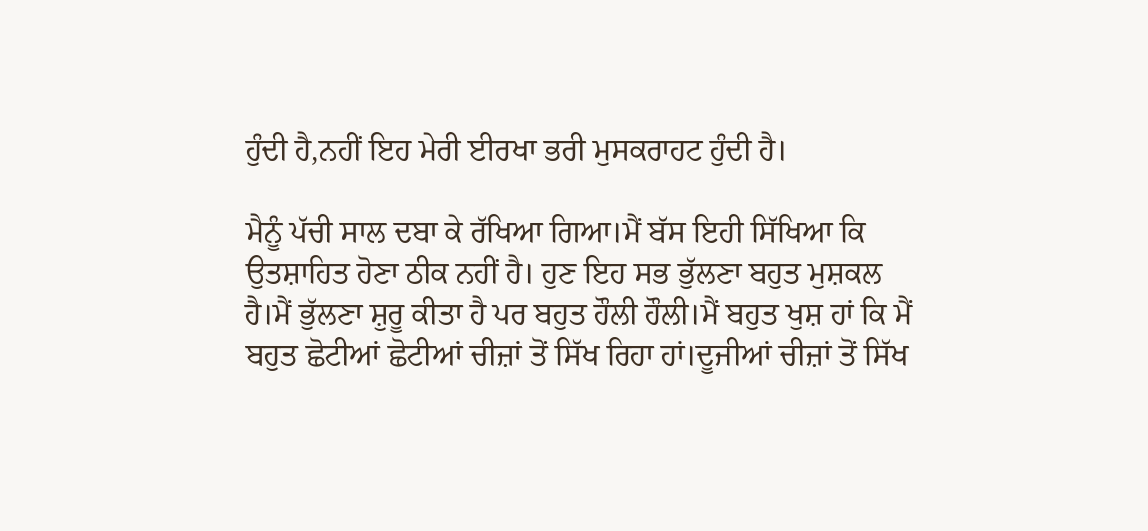ਹੁੰਦੀ ਹੈ,ਨਹੀਂ ਇਹ ਮੇਰੀ ਈਰਖਾ ਭਰੀ ਮੁਸਕਰਾਹਟ ਹੁੰਦੀ ਹੈ।

ਮੈਨੂੰ ਪੱਚੀ ਸਾਲ ਦਬਾ ਕੇ ਰੱਖਿਆ ਗਿਆ।ਮੈਂ ਬੱਸ ਇਹੀ ਸਿੱਖਿਆ ਕਿ ਉਤਸ਼ਾਹਿਤ ਹੋਣਾ ਠੀਕ ਨਹੀਂ ਹੈ। ਹੁਣ ਇਹ ਸਭ ਭੁੱਲਣਾ ਬਹੁਤ ਮੁਸ਼ਕਲ ਹੈ।ਮੈਂ ਭੁੱਲਣਾ ਸ਼ੁਰੂ ਕੀਤਾ ਹੈ ਪਰ ਬਹੁਤ ਹੌਲੀ ਹੌਲੀ।ਮੈਂ ਬਹੁਤ ਖੁਸ਼ ਹਾਂ ਕਿ ਮੈਂ ਬਹੁਤ ਛੋਟੀਆਂ ਛੋਟੀਆਂ ਚੀਜ਼ਾਂ ਤੋਂ ਸਿੱਖ ਰਿਹਾ ਹਾਂ।ਦੂਜੀਆਂ ਚੀਜ਼ਾਂ ਤੋਂ ਸਿੱਖ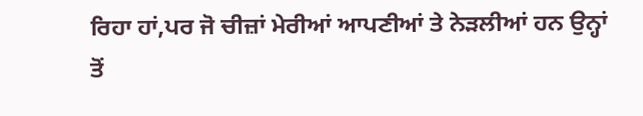ਰਿਹਾ ਹਾਂ,ਪਰ ਜੋ ਚੀਜ਼ਾਂ ਮੇਰੀਆਂ ਆਪਣੀਆਂ ਤੇ ਨੇੜਲੀਆਂ ਹਨ ਉਨ੍ਹਾਂ ਤੋਂ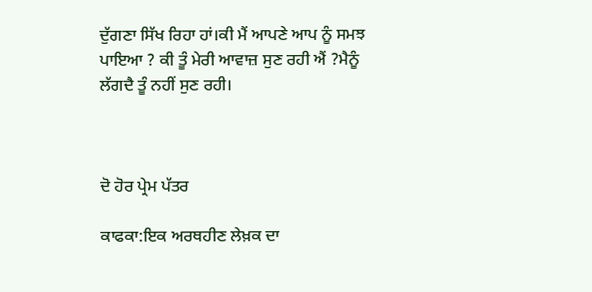ਦੁੱਗਣਾ ਸਿੱਖ ਰਿਹਾ ਹਾਂ।ਕੀ ਮੈਂ ਆਪਣੇ ਆਪ ਨੂੰ ਸਮਝ ਪਾਇਆ ? ਕੀ ਤੂੰ ਮੇਰੀ ਆਵਾਜ਼ ਸੁਣ ਰਹੀ ਐਂ ?ਮੈਨੂੰ ਲੱਗਦੈ ਤੂੰ ਨਹੀਂ ਸੁਣ ਰਹੀ।



ਦੋ ਹੋਰ ਪ੍ਰੇਮ ਪੱਤਰ

ਕਾਫਕਾ:ਇਕ ਅਰਥਹੀਣ ਲੇਖ਼ਕ ਦਾ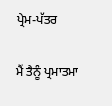ਪ੍ਰੇਮ-ਪੱਤਰ

ਮੈਂ ਤੈਨੂੰ ਪ੍ਰਮਾਤਮਾ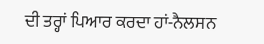ਦੀ ਤਰ੍ਹਾਂ ਪਿਆਰ ਕਰਦਾ ਹਾਂ-ਨੈਲਸਨ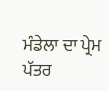ਮੰਡੇਲਾ ਦਾ ਪ੍ਰੇਮ ਪੱਤਰ